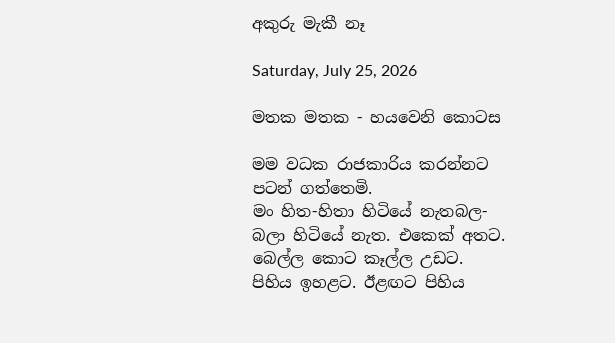අකුරු මැකී නෑ

Saturday, July 25, 2026

මතක මතක - හයවෙනි කොටස

මම වධක රාජකාරිය කරන්නට පටන් ගත්තෙමි.
මං හිත-හිතා හිටියේ නැතබල-බලා හිටියේ නැත. එකෙක් අතට. බෙල්ල කොට කෑල්ල උඩට. පිහිය ඉහළට. ඊළඟට පිහිය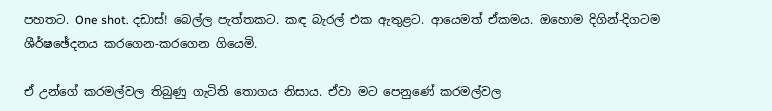පහතට. One shot. දඩාස්! බෙල්ල පැත්තකට. කඳ බැරල් එක ඇතුළට. ආයෙමත් ඒකමය. ඔහොම දිගින්-දිගටම ශීර්ෂඡේදනය කරගෙන-කරගෙන ගියෙමි.

ඒ උන්ගේ කරමල්වල තිබුණු ගැටිති තොගය නිසාය. ඒවා මට පෙනුණේ කරමල්වල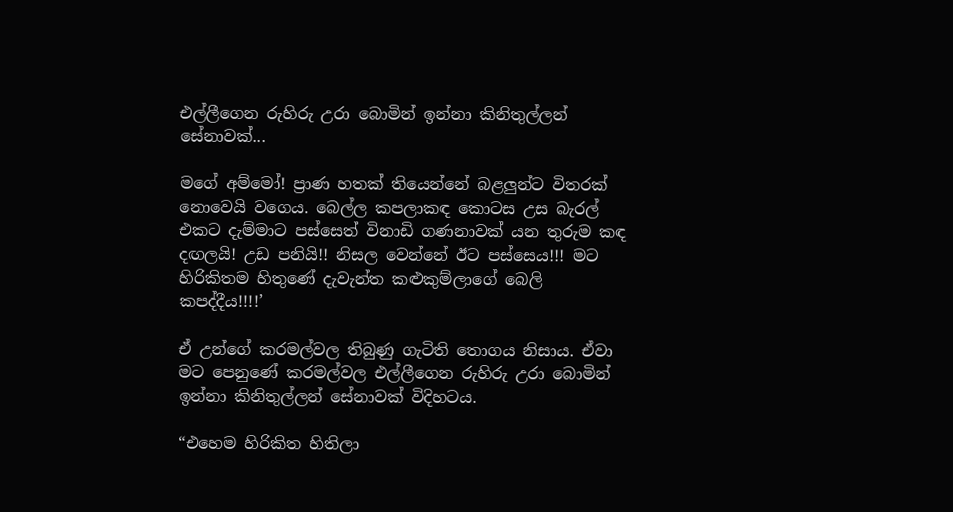එල්ලීගෙන රුහිරු උරා බොමින් ඉන්නා කිනිතුල්ලන් සේනාවක්...

මගේ අම්මෝ! ප්‍රාණ හතක් තියෙන්නේ බළලුන්ට විතරක් නොවෙයි වගෙය. බෙල්ල කපලාකඳ කොටස උස බැරල් එකට දැම්මාට පස්සෙත් විනාඩි ගණනාවක් යන තුරුම කඳ දඟලයි! උඩ පනියි!! නිසල වෙන්නේ ඊට පස්සෙය!!! මට හිරිකිතම හිතුණේ දැවැන්ත කළුකුම්ලාගේ බෙලි කපද්දීය!!!!’

ඒ උන්ගේ කරමල්වල තිබුණු ගැටිති තොගය නිසාය. ඒවා මට පෙනුණේ කරමල්වල එල්ලීගෙන රුහිරු උරා බොමින් ඉන්නා කිනිතුල්ලන් සේනාවක් විදිහටය.

“එහෙම හිරිකිත හිතිලා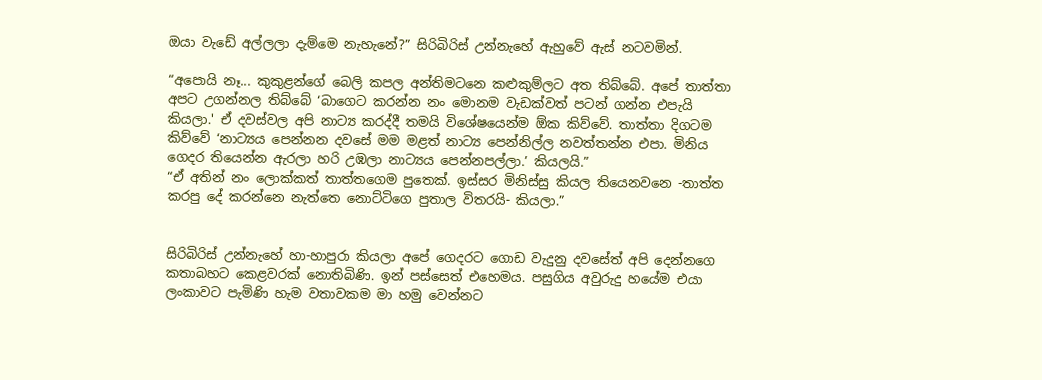ඔයා වැඩේ අල්ලලා දැම්මෙ නැහැනේ?” සිරිබිරිස් උන්නැහේ ඇහුවේ ඇස් නටවමින්.

“අපොයි නෑ... කුකුළන්ගේ බෙලි කපල අන්තිමටනෙ කළුකුම්ලට අත තිබ්බේ. අපේ තාත්තා අපට උගන්නල තිබ්බේ ‘බාගෙට කරන්න නං මොනම වැඩක්වත් පටන් ගන්න එපැයි කියලා.' ඒ දවස්වල අපි නාට්‍ය කරද්දී තමයි විශේෂයෙන්ම ඕක කිව්වේ. තාත්තා දිගටම කිව්වේ ‘නාට්‍යය පෙන්නන දවසේ මම මළත් නාට්‍ය පෙන්නිල්ල නවත්තන්න එපා. මිනිය ගෙදර තියෙන්න ඇරලා හරි උඹලා නාට්‍යය පෙන්නපල්ලා.’ කියලයි.”
“ඒ අතින් නං ලොක්කත් තාත්තගෙම පුතෙක්. ඉස්සර මිනිස්සු කියල තියෙනවනෙ -තාත්ත කරපු දේ කරන්නෙ නැත්තෙ නොට්ටිගෙ පුතාල විතරයි- කියලා.”


සිරිබිරිස් උන්නැහේ හා-හාපුරා කියලා අපේ ගෙදරට ගොඩ වැදුනු දවසේත් අපි දෙන්නගෙ කතාබහට කෙළවරක් නොතිබිණි. ඉන් පස්සෙත් එහෙමය. පසුගිය අවුරුදු හයේම එයා ලංකාවට පැමිණි හැම වතාවකම මා හමු වෙන්නට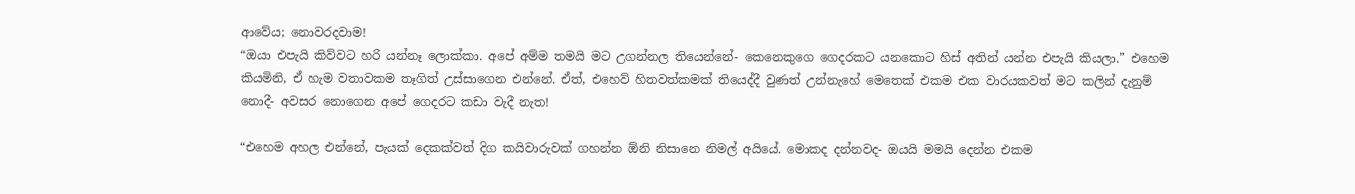ආවේය; නොවරදවාම!
“ඔයා එපැයි කිව්වට හරි යන්නෑ ලොක්කා. අපේ අම්ම තමයි මට උගන්නල තියෙන්නේ- කෙනෙකුගෙ ගෙදරකට යනකොට හිස් අතින් යන්න එපැයි කියලා.” එහෙම කියමිනි, ඒ හැම වතාවකම තෑගිත් උස්සාගෙන එන්නේ. ඒත්, එහෙව් හිතවත්කමක් තියෙද්දී වුණත් උන්නැහේ මෙතෙක් එකම එක වාරයකවත් මට කලින් දැනුම් නොදී- අවසර නොගෙන අපේ ගෙදරට කඩා වැදී නැත!

“එහෙම අහල එන්නේ, පැයක් දෙකක්වත් දිග කයිවාරුවක් ගහන්න ඕනි නිසානෙ නිමල් අයියේ. මොකද දන්නවද- ඔයයි මමයි දෙන්න එකම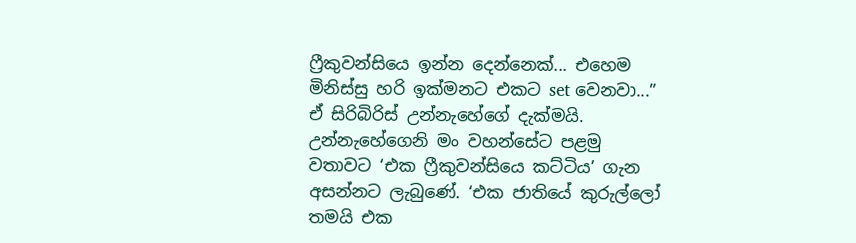ෆ්‍රීකුවන්සියෙ ඉන්න දෙන්නෙක්... එහෙම මිනිස්සු හරි ඉක්මනට එකට set වෙනවා...” ඒ සිරිබිරිස් උන්නැහේගේ දැක්මයි.
උන්නැහේගෙනි මං වහන්සේට පළමු වතාවට ‘එක ෆ්‍රීකුවන්සියෙ කට්ටිය’ ගැන අසන්නට ලැබුණේ. ‘එක ජාතියේ කුරුල්ලෝ තමයි එක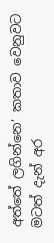අත්තේ ලගින්නෙ’ කතාව වෙනුවට මටත් දැන් අර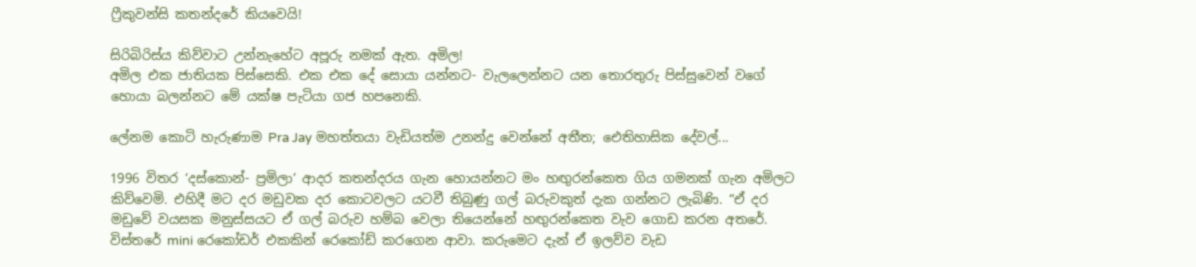ෆ්‍රීකුවන්සි කතන්දරේ කියවෙයි!

සිරිබිරිස්ය කිව්වාට උන්නැහේට අපූරු නමක් ඇත. අමිල!
අමිල එක ජාතියක පිස්සෙකි. එක එක දේ සොයා යන්නට- වැලලෙන්නට යන තොරතුරු පිස්සුවෙන් වගේ හොයා බලන්නට මේ යක්ෂ පැටියා ගජ හපනෙකි.

ලේනම කොටි හැරුණාම Pra Jay මහත්තයා වැඩියත්ම උනන්දු වෙන්නේ අතීත; ඓතිහාසික දේවල්...

1996 විතර ‘දස්කොන්- ප්‍රමිලා’ ආදර කතන්දරය ගැන හොයන්නට මං හඟුරන්කෙත ගිය ගමනක් ගැන අමිලට කිව්වෙමි. එහිදී මට දර මඩුවක දර කොටවලට යටවී තිබුණු ගල් බරුවකුත් දැක ගන්නට ලැබිණි. “ඒ දර මඩුවේ වයසක මනුස්සයට ඒ ගල් බරුව හම්බ වෙලා තියෙන්නේ හඟුරන්කෙත වැව ගොඩ කරන අතරේ. විස්තරේ mini රෙකෝඩර් එකකින් රෙකෝඩ් කරගෙන ආවා. කරුමෙට දැන් ඒ ඉලව්ව වැඩ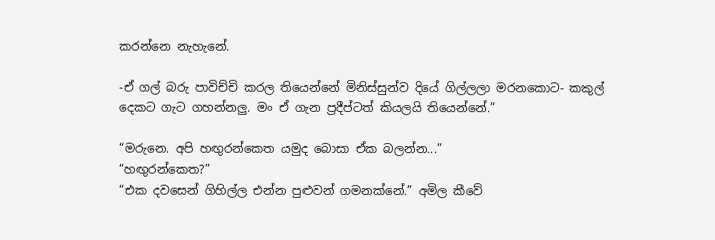කරන්නෙ නැහැනේ.

-ඒ ගල් බරු පාවිච්චි කරල තියෙන්නේ මිනිස්සුන්ව දියේ ගිල්ලලා මරනකොට- කකුල් දෙකට ගැට ගහන්නලු. මං ඒ ගැන ප්‍රදීප්ටත් කියලයි තියෙන්නේ.”

“මරුනෙ. අපි හඟුරන්කෙත යමුද බොසා ඒක බලන්න...”
“හඟුරන්කෙත?”
“එක දවසෙන් ගිහිල්ල එන්න පුළුවන් ගමනක්නේ.” අමිල කීවේ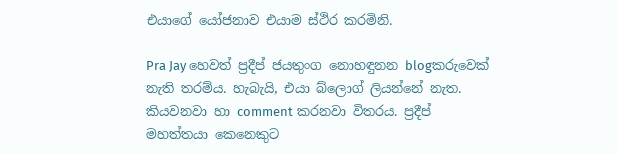එයාගේ යෝජනාව එයාම ස්ථිර කරමිනි.

Pra Jay හෙවත් ප්‍රදීප් ජයතුංග නොහඳුනන blogකරුවෙක් නැති තරම්ය. හැබැයි, එයා බ්ලොග් ලියන්නේ නැත. කියවනවා හා comment කරනවා විතරය. ප්‍රදීප් මහත්තයා කෙනෙකුට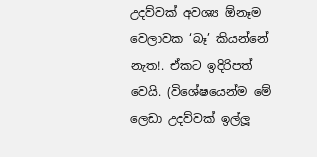උදව්වක් අවශ්‍ය ඕනෑම වෙලාවක ‘බෑ’ කියන්නේ නැත!. ඒකට ඉදිරිපත් වෙයි. (විශේෂයෙන්ම මේ ලෙඩා උදව්වක් ඉල්ලූ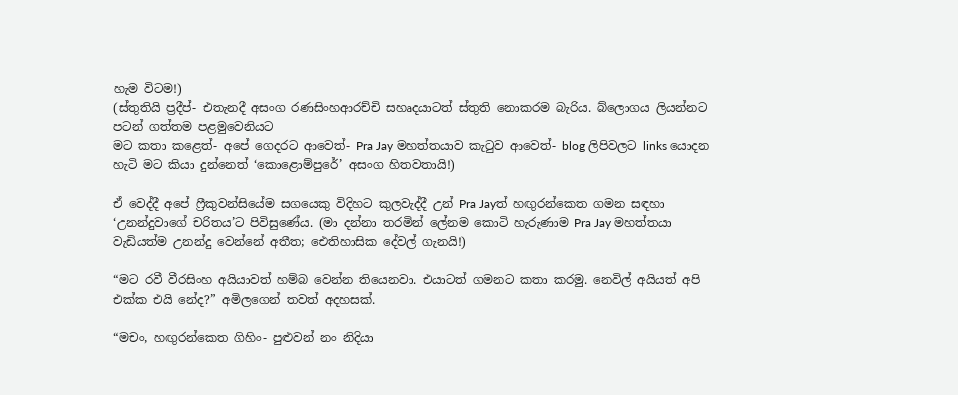හැම විටම!)
(ස්තුතියි ප්‍රදීප්- එතැනදී අසංග රණසිංහආරච්චි සහෘදයාටත් ස්තුති නොකරම බැරිය. බ්ලොගය ලියන්නට පටන් ගත්තම පළමුවෙනියට
මට කතා කළෙත්- අපේ ගෙදරට ආවෙත්- Pra Jay මහත්තයාව කැටුව ආවෙත්- blog ලිපිවලට links යොදන හැටි මට කියා දුන්නෙත් ‘කොළොම්පුරේ’ අසංග හිතවතායි!)

ඒ වෙද්දී අපේ ෆ්‍රීකුවන්සියේම සගයෙකු විදිහට කුලවැද්දී උන් Pra Jayත් හඟුරන්කෙත ගමන සඳහා ‘උනන්දුවාගේ චරිතය’ට පිවිසුණේය. (මා දන්නා තරමින් ලේනම කොටි හැරුණාම Pra Jay මහත්තයා වැඩියත්ම උනන්දු වෙන්නේ අතීත; ඓතිහාසික දේවල් ගැනයි!)

“මට රවී වීරසිංහ අයියාවත් හම්බ වෙන්න තියෙනවා. එයාටත් ගමනට කතා කරමු. නෙවිල් අයියත් අපි එක්ක එයි නේද?” අමිලගෙන් තවත් අදහසක්.

“මචං, හඟුරන්කෙත ගිහිං- පුළුවන් නං නිදියා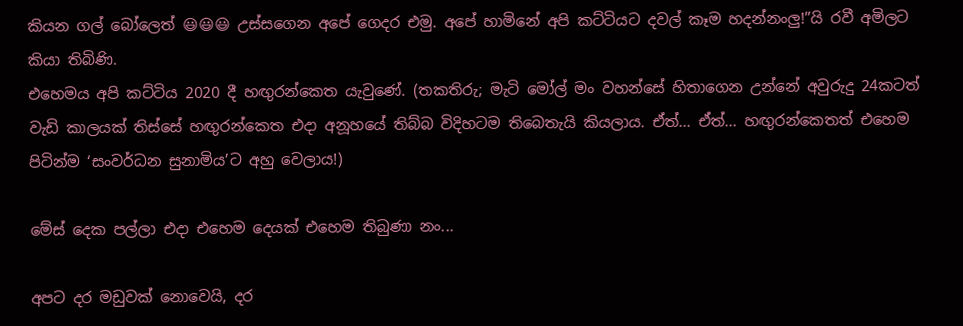කියන ගල් බෝලෙත් 😃😃😃 උස්සගෙන අපේ ගෙදර එමු. අපේ හාමිනේ අපි කට්ටියට දවල් කෑම හදන්නංලු!”යි රවී අමිලට කියා තිබිණි.
එහෙමය අපි කට්ටිය 2020 දී හඟුරන්කෙත යැවුණේ. (තකතිරු; මැටි මෝල් මං වහන්සේ හිතාගෙන උන්නේ අවුරුදු 24කටත් වැඩි කාලයක් තිස්සේ හඟුරන්කෙත එදා අනූහයේ තිබ්බ විදිහටම තිබෙතැයි කියලාය. ඒත්... ඒත්... හඟුරන්කෙතත් එහෙම පිටින්ම ‘සංවර්ධන සුනාමිය’ට අහු වෙලාය!)

මේස් දෙක පල්ලා එදා එහෙම දෙයක් එහෙම තිබුණා නං...

අපට දර මඩුවක් නොවෙයි, දර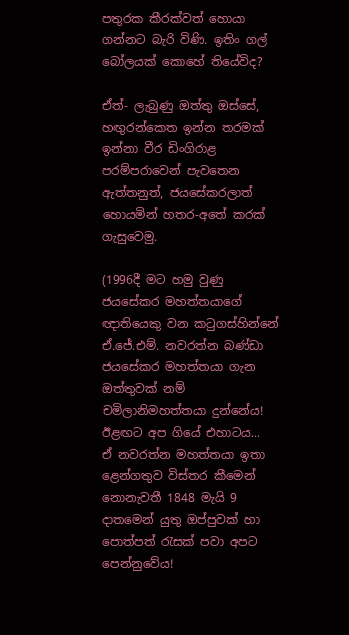පතුරක කීරක්වත් හොයා ගන්නට බැරි විණි. ඉතිං ගල් බෝලයක් කොහේ තියේවිද?

ඒත්- ලැබුණු ඔත්තු ඔස්සේ, හඟුරන්කෙත ඉන්න තරමක් ඉන්නා වීර ඩිංගිරාළ පරම්පරාවෙන් පැවතෙන ඇත්තනුත්, ජයසේකරලාත් හොයමින් හතර-අතේ කරක් ගැසුවෙමු.

(1996දී මට හමු වුණු ජයසේකර මහත්තයාගේ ඥාතියෙකු වන කටුගස්හින්නේ ඒ.ජේ.එම්. නවරත්න බණ්ඩා ජයසේකර මහත්තයා ගැන ඔත්තුවක් නම් චමිලානිමහත්තයා දුන්නේය! ඊළඟට අප ගියේ එහාටය...
ඒ නවරත්න මහත්තයා ඉතා ළෙන්ගතුව විස්තර කීමෙන් නොනැවතී 1848 මැයි 9 දාතමෙන් යුතු ඔප්පුවක් හා පොත්පත් රැසක් පවා අපට පෙන්නුවේය!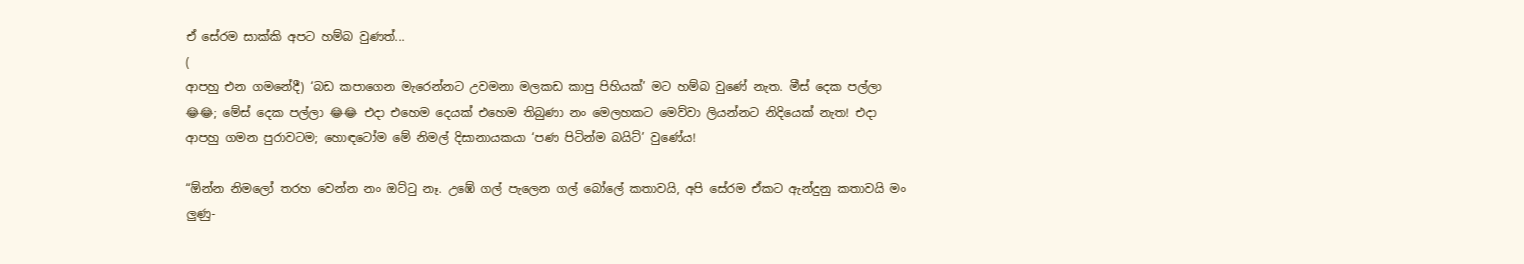ඒ සේරම සාක්කි අපට හම්බ වුණත්...
(
ආපහු එන ගමනේදී) ‘බඩ කපාගෙන මැරෙන්නට උවමනා මලකඩ කාපු පිහියක්’ මට හම්බ වුණේ නැත. මීස් දෙක පල්ලා 😂😂; මේස් දෙක පල්ලා 😂😂 එදා එහෙම දෙයක් එහෙම තිබුණා නං මෙලහකට මෙව්වා ලියන්නට නිදියෙක් නැත! එදා ආපහු ගමන පුරාවටම; හොඳටෝම මේ නිමල් දිසානායකයා ‘පණ පිටින්ම බයිට්’ වුණේය!

“ඕන්න නිමලෝ තරහ වෙන්න නං ඔට්ටු නෑ. උඹේ ගල් පැලෙන ගල් බෝලේ කතාවයි, අපි සේරම ඒකට ඇන්දුනු කතාවයි මං ලුණු-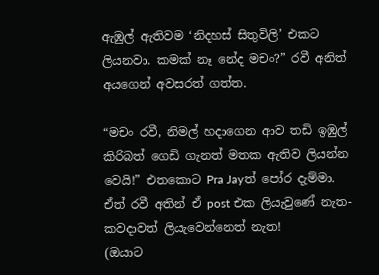ඇඹුල් ඇතිවම ‘නිදහස් සිතුවිලි’ එකට ලියනවා. කමක් නෑ නේද මචං?” රවී අනිත් අයගෙන් අවසරත් ගත්ත.

“මචං රවී, නිමල් හදාගෙන ආව තඩි ඉඹුල් කිරිබත් ගෙඩි ගැනත් මතක ඇතිව ලියන්න වෙයි!” එතකොට Pra Jayත් පෝර දැම්මා. ඒත් රවී අතින් ඒ post එක ලියැවුණේ නැත- කවදාවත් ලියැවෙන්නෙත් නැත!
(ඔයාට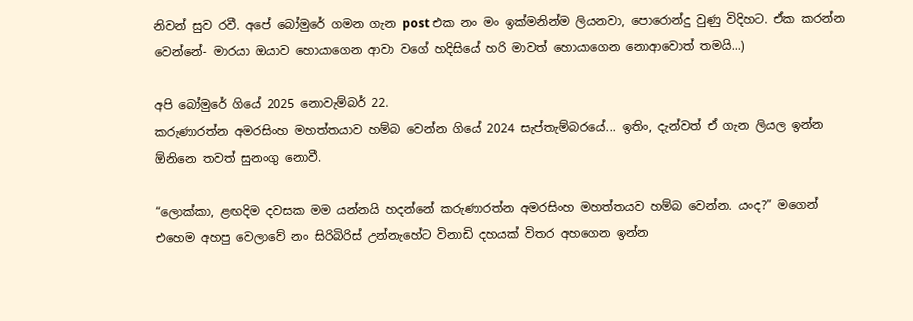නිවන් සුව රවී. අපේ බෝමුරේ ගමන ගැන post එක නං මං ඉක්මනින්ම ලියනවා, පොරොන්දු වුණු විදිහට. ඒක කරන්න වෙන්නේ- මාරයා ඔයාව හොයාගෙන ආවා වගේ හදිසියේ හරි මාවත් හොයාගෙන නොආවොත් තමයි...)

අපි බෝමුරේ ගියේ 2025 නොවැම්බර් 22.
කරුණාරත්න අමරසිංහ මහත්තයාව හම්බ වෙන්න ගියේ 2024 සැප්තැම්බරයේ... ඉතිං, දැන්වත් ඒ ගැන ලියල ඉන්න ඕනිනෙ තවත් සුනංගු නොවී.

“ලොක්කා, ළඟදිම දවසක මම යන්නයි හදන්නේ කරුණාරත්න අමරසිංහ මහත්තයව හම්බ වෙන්න. යංද?” මගෙන් එහෙම අහපු වෙලාවේ නං සිරිබිරිස් උන්නැහේට විනාඩි දහයක් විතර අහගෙන ඉන්න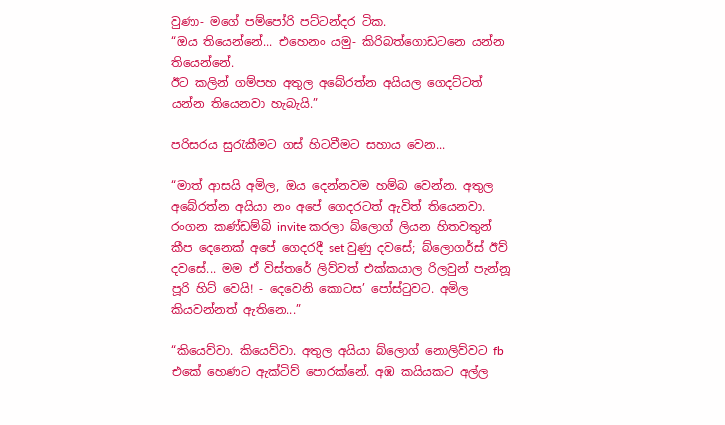වුණා- මගේ පම්පෝරි පට්ටන්දර ටික.
“ඔය තියෙන්නේ... එහෙනං යමු- කිරිබත්ගොඩටනෙ යන්න තියෙන්නේ.
ඊට කලින් ගම්පහ අතුල අබේරත්න අයියල ගෙදට්ටත් යන්න තියෙනවා හැබැයි.”

පරිසරය සුරැකීමට ගස් හිටවීමට සහාය වෙන...

“මාත් ආසයි අමිල, ඔය දෙන්නවම හම්බ වෙන්න. අතුල අබේරත්න අයියා නං අපේ ගෙදරටත් ඇවිත් තියෙනවා. රංගන කණ්ඩම්බි invite කරලා බ්ලොග් ලියන හිතවතුන් කීප දෙනෙක් අපේ ගෙදරදී set වුණු දවසේ; බ්ලොගර්ස් ඊව් දවසේ... මම ඒ විස්තරේ ලිව්වත් එක්කයාල රිලවුන් පැන්නූ පූරි හිට් වෙයි! - දෙවෙනි කොටස’ පෝස්ටුවට. අමිල කියවන්නත් ඇතිනෙ...”

“කියෙව්වා. කියෙව්වා. අතුල අයියා බ්ලොග් නොලිව්වට fb එකේ හෙණට ඇක්ටිව් පොරක්නේ. අඹ කයියකට අල්ල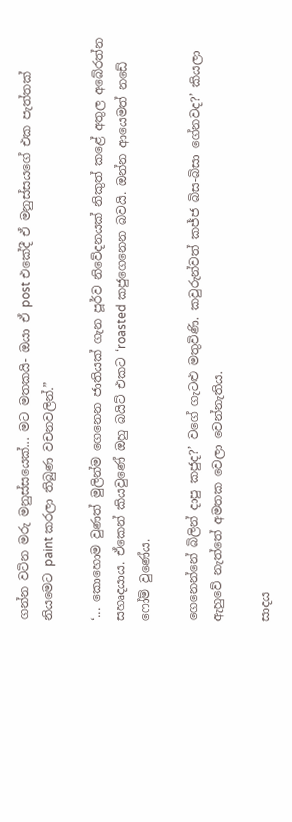ගන්න වටින මරු මනුස්සයෙක්... මට මතකයි- ඔයා ඒ post එකේදී ඒ මනුස්සයගේ එක පැත්තක් නියමෙට paint කරලා තිබුණ වචනවලින්.”

‘... කොහොම වුණත් මුලින්ම ගෙනෙන ජාතියක් ගැන පූර්ව නිවේදනයක් නිකුත් කළේ අතුල අබේරත්න සහෘදයාය. ඒකෙන් කියවුණේ ඔහු බයිට් එකට ‘roasted කජුගෙනෙන බවයි. ඔන්න ආයෙමත් නඩේ ෆෝම් වුණේය.

ගෙනෙන්නේ බිලින් දාපු කජුද?’ වගේ ගැටළු මතුවිණි. කවුරුන්වත් කජ්ජ බිස-බිසා ගේනවද?’ කියලා ඇහුවේ නැත්තේ අමතක වෙලා වෙන්නැතිය.

සාදය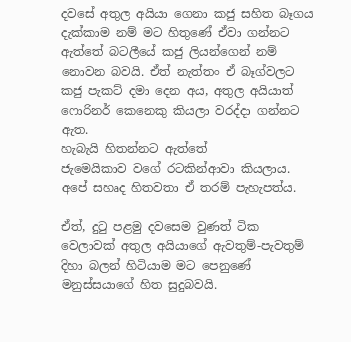දවසේ අතුල අයියා ගෙනා කජු සහිත බෑගය දැක්කාම නම් මට හිතුණේ ඒවා ගන්නට ඇත්තේ බටලීයේ කජු ලියන්ගෙන් නම් නොවන බවයි. ඒත් නැත්තං ඒ බෑග්වලට කජු පැකට් දමා දෙන අය, අතුල අයියාත් ෆොරිනර් කෙනෙකු කියලා වරද්දා ගන්නට ඇත.
හැබැයි හිතන්නට ඇත්තේ
ජැමෙයිකාව වගේ රටකින්ආවා කියලාය. අපේ සහෘද හිතවතා ඒ තරම් පැහැපත්ය.

ඒත්, දුටු පළමු දවසෙම වුණත් ටික වෙලාවක් අතුල අයියාගේ ඇවතුම්-පැවතුම් දිහා බලන් හිටියාම මට පෙනුණේ මනුස්සයාගේ හිත සුදුබවයි.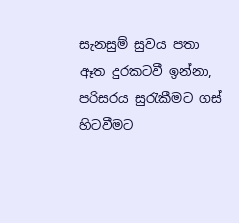සැනසුම් සුවය පතා ඈත දුරකටවී ඉන්නා, පරිසරය සුරැකීමට ගස් හිටවීමට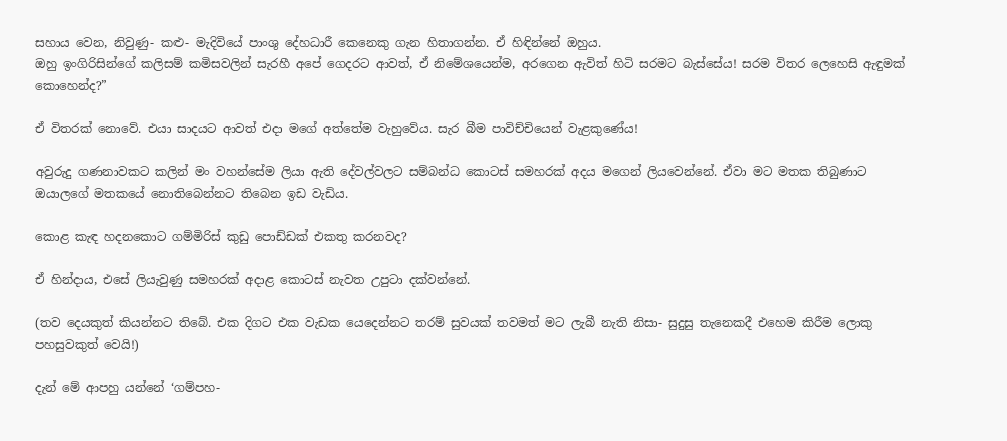සහාය වෙන, නිවුණු- කළු- මැදිවියේ පාංශු දේහධාරී කෙනෙකු ගැන හිතාගන්න. ඒ හිඳින්නේ ඔහුය.
ඔහු ඉංගිරිසින්ගේ කලිසම් කමිසවලින් සැරහී අපේ ගෙදරට ආවත්, ඒ නිමේශයෙන්ම, අරගෙන ඇවිත් හිටි සරමට බැස්සේය! සරම විතර ලෙහෙසි ඇඳුමක් කොහෙන්ද?”

ඒ විතරක් නොවේ. එයා සාදයට ආවත් එදා මගේ අත්තේම වැහුවේය. සැර බීම පාවිච්චියෙන් වැළකුණේය!

අවුරුදු ගණනාවකට කලින් මං වහන්සේම ලියා ඇති දේවල්වලට සම්බන්ධ කොටස් සමහරක් අදය මගෙන් ලියවෙන්නේ. ඒවා මට මතක තිබුණාට ඔයාලගේ මතකයේ නොතිබෙන්නට තිබෙන ඉඩ වැඩිය.

කොළ කැඳ හදනකොට ගම්මිරිස් කුඩු පොඩ්ඩක් එකතු කරනවද?

ඒ හින්දාය, එසේ ලියැවුණු සමහරක් අදාළ කොටස් නැවත උපුටා දක්වන්නේ.

(තව දෙයකුත් කියන්නට තිබේ. එක දිගට එක වැඩක යෙදෙන්නට තරම් සුවයක් තවමත් මට ලැබී නැති නිසා- සුදුසු තැනෙකදී එහෙම කිරීම ලොකු පහසුවකුත් වෙයි!)

දැන් මේ ආපහු යන්නේ ‘ගම්පහ-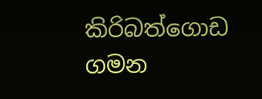කිරිබත්ගොඩ ගමන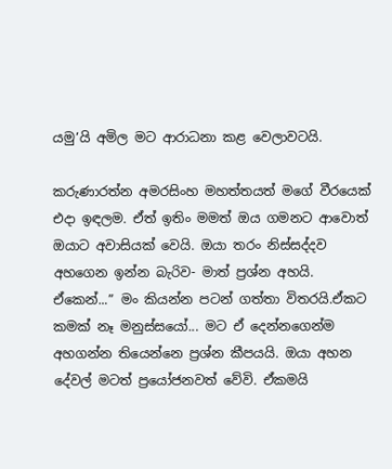යමු’යි අමිල මට ආරාධනා කළ වෙලාවටයි.

කරුණාරත්න අමරසිංහ මහත්තයත් මගේ වීරයෙක් එදා ඉඳලම. ඒත් ඉතිං මමත් ඔය ගමනට ආවොත් ඔයාට අවාසියක් වෙයි. ඔයා තරං නිස්සද්දව අහගෙන ඉන්න බැරිව- මාත් ප්‍රශ්න අහයි. ඒකෙන්...” මං කියන්න පටන් ගත්තා විතරයි.ඒකට කමක් නෑ මනුස්සයෝ... මට ඒ දෙන්නගෙන්ම අහගන්න තියෙන්නෙ ප්‍රශ්න කීපයයි. ඔයා අහන දේවල් මටත් ප්‍රයෝජනවත් වේවි. ඒකමයි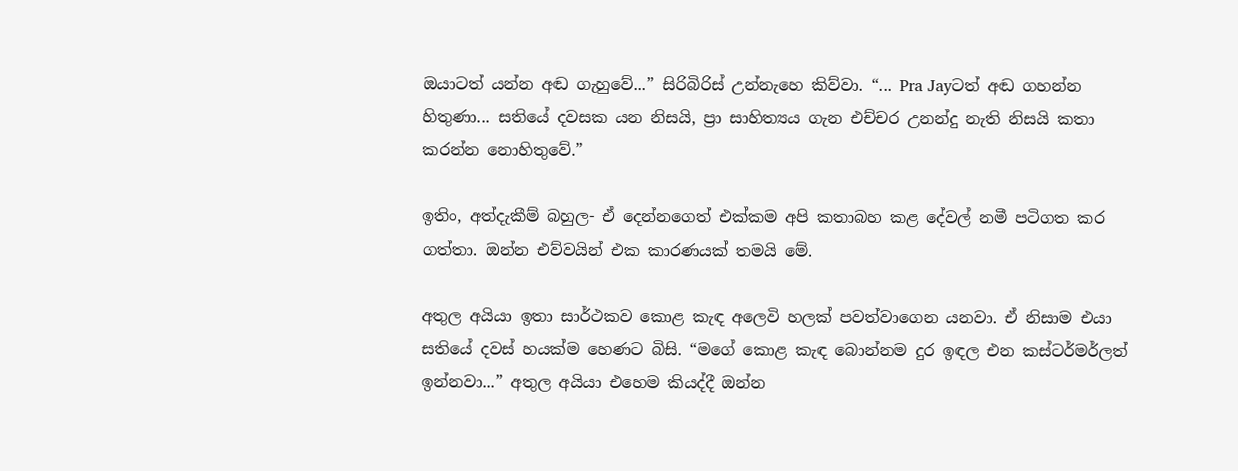ඔයාටත් යන්න අඬ ගැහුවේ...” සිරිබිරිස් උන්නැහෙ කිව්වා. “... Pra Jayටත් අඬ ගහන්න හිතුණා... සතියේ දවසක යන නිසයි, ප්‍රා සාහිත්‍යය ගැන එච්චර උනන්දු නැති නිසයි කතා කරන්න නොහිතුවේ.”

ඉතිං, අත්දැකීම් බහුල- ඒ දෙන්නගෙත් එක්කම අපි කතාබහ කළ දේවල් නමී පටිගත කර ගත්තා. ඔන්න එව්වයින් එක කාරණයක් තමයි මේ.

අතුල අයියා ඉතා සාර්ථකව කොළ කැඳ අලෙවි හලක් පවත්වාගෙන යනවා. ඒ නිසාම එයා සතියේ දවස් හයක්ම හෙණට බිසි. “මගේ කොළ කැඳ බොන්නම දුර ඉඳල එන කස්ටර්මර්ලත් ඉන්නවා...” අතුල අයියා එහෙම කියද්දී ඔන්න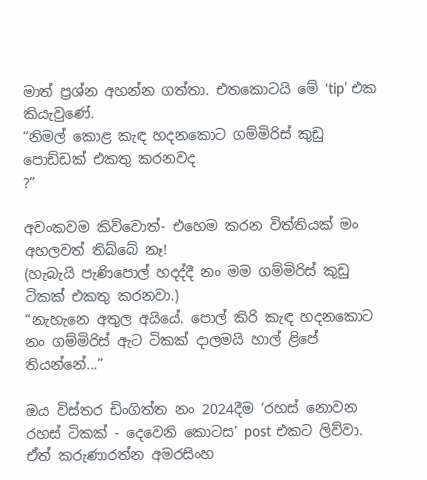මාත් ප්‍රශ්න අහන්න ගත්තා. එතකොටයි මේ ‘tip’ එක කියැවුණේ.
“නිමල් කොළ කැඳ හදනකොට ගම්මිරිස් කුඩු පොඩ්ඩක් එකතු කරනවද
?”

අවංකවම කිව්වොත්- එහෙම කරන විත්තියක් මං අහලවත් තිබ්බේ නෑ!
(හැබැයි පැණිපොල් හදද්දී නං මම ගම්මිරිස් කුඩු ටිකක් එකතු කරනවා.)
“නැහැනෙ අතුල අයියේ. පොල් කිරි කැඳ හදනකොට නං ගම්මිරිස් ඇට ටිකක් දාලමයි හාල් ළිපේ තියන්නේ...”

ඔය විස්තර ඩිංගිත්ත නං 2024දීම ‘රහස් නොවන රහස් ටිකක් - දෙවෙනි කොටස’ post එකට ලිව්වා. ඒත් කරුණාරත්න අමරසිංහ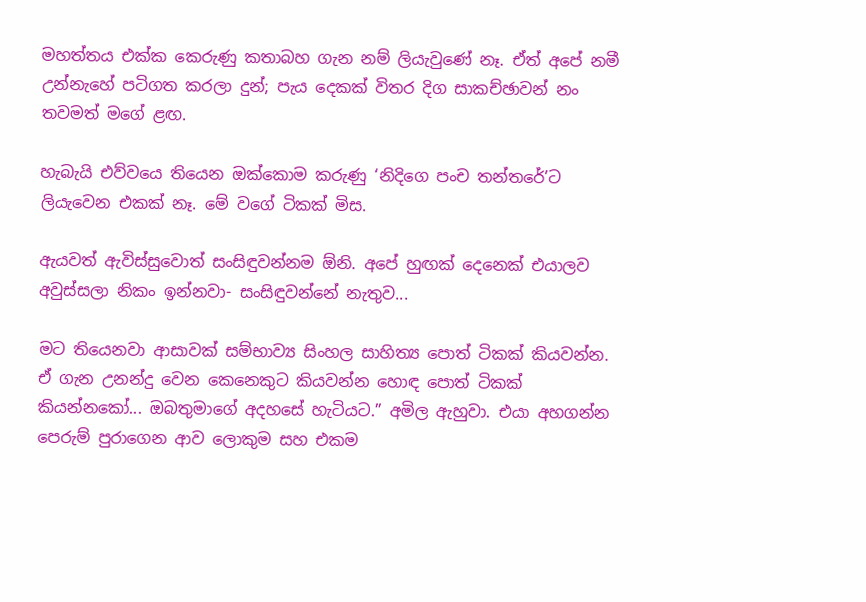මහත්තය එක්ක කෙරුණු කතාබහ ගැන නම් ලියැවුණේ නෑ. ඒත් අපේ නමී උන්නැහේ පටිගත කරලා දුන්; පැය දෙකක් විතර දිග සාකච්ඡාවන් නං තවමත් මගේ ළඟ.

හැබැයි එව්වයෙ තියෙන ඔක්කොම කරුණු ‘නිදිගෙ පංච තන්තරේ’ට ලියැවෙන එකක් නෑ. මේ වගේ ටිකක් මිස.

ඇයවත් ඇවිස්සුවොත් සංසිඳුවන්නම ඕනි. අපේ හුඟක් දෙනෙක් එයාලව අවුස්සලා නිකං ඉන්නවා- සංසිඳුවන්නේ නැතුව...

මට තියෙනවා ආසාවක් සම්භාව්‍ය සිංහල සාහිත්‍ය පොත් ටිකක් කියවන්න. ඒ ගැන උනන්දු වෙන කෙනෙකුට කියවන්න හොඳ පොත් ටිකක් කියන්නකෝ... ඔබතුමාගේ අදහසේ හැටියට.” අමිල ඇහුවා. එයා අහගන්න පෙරුම් පුරාගෙන ආව ලොකුම සහ එකම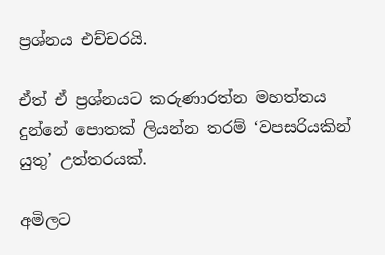ප්‍රශ්නය එච්චරයි.

ඒත් ඒ ප්‍රශ්නයට කරුණාරත්න මහත්තය දුන්නේ පොතක් ලියන්න තරම් ‘වපසරියකින් යුතු’ උත්තරයක්.

අමිලට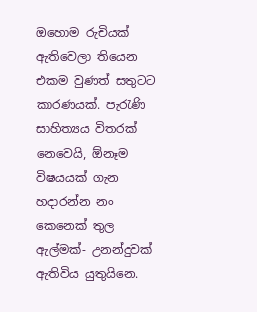ඔහොම රුචියක් ඇතිවෙලා තියෙන එකම වුණත් සතුටට කාරණයක්. පැරැණි සාහිත්‍යය විතරක් නෙවෙයි, ඕනෑම විෂයයක් ගැන හදාරන්න නං කෙනෙක් තුල ඇල්මක්- උනන්දුවක් ඇතිවිය යුතුයිනෙ.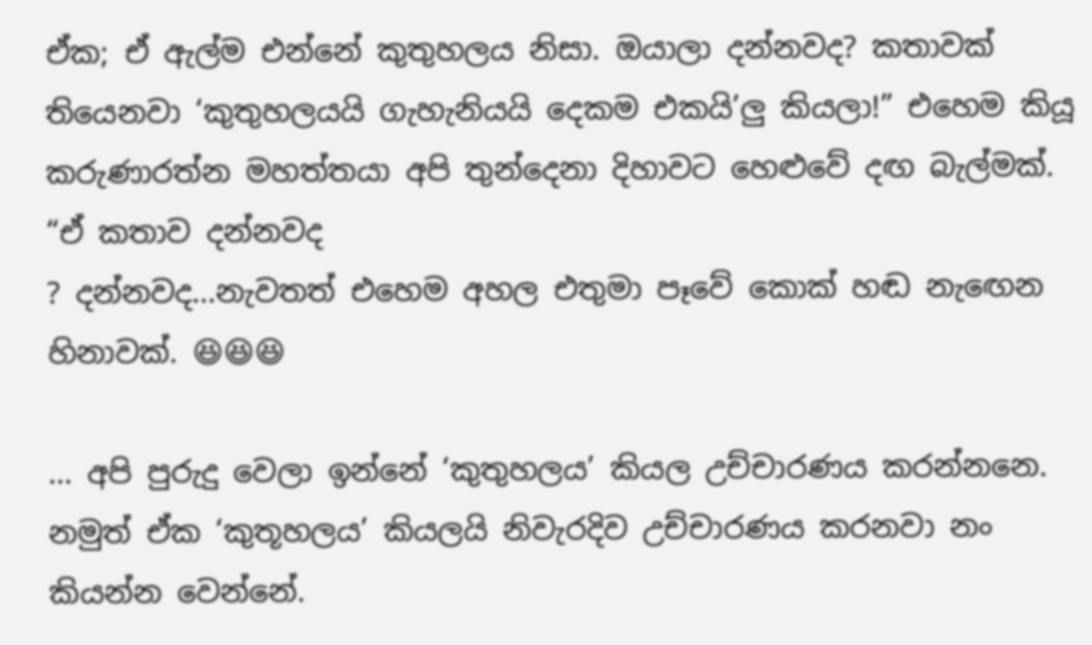ඒක; ඒ ඇල්ම එන්නේ කුතුහලය නිසා. ඔයාලා දන්නවද? කතාවක් තියෙනවා ‘කුතුහලයයි ගැහැනියයි දෙකම එකයි’ලු කියලා!” එහෙම කියූ කරුණාරත්න මහත්තයා අපි තුන්දෙනා දිහාවට හෙළුවේ දඟ බැල්මක්.
“ඒ කතාව දන්නවද
? දන්නවද...නැවතත් එහෙම අහල එතුමා පෑවේ කොක් හඬ නැඟෙන හිනාවක්. 😆😆😆

... අපි පුරුදු වෙලා ඉන්නේ ‘කුතුහලය’ කියල උච්චාරණය කරන්නනෙ. නමුත් ඒක ‘කුතූහලය’ කියලයි නිවැරදිව උච්චාරණය කරනවා නං කියන්න වෙන්නේ.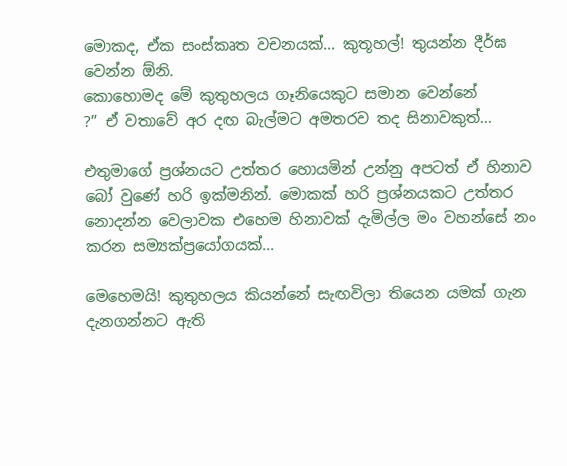මොකද, ඒක සංස්කෘත වචනයක්... කුතූහල්! තුයන්න දීර්ඝ වෙන්න ඕනි.
කොහොමද මේ කුතුහලය ගෑනියෙකුට සමාන වෙන්නේ
?” ඒ වතාවේ අර දඟ බැල්මට අමතරව තද සිනාවකුත්...

එතුමාගේ ප්‍රශ්නයට උත්තර හොයමින් උන්නු අපටත් ඒ හිනාව බෝ වුණේ හරි ඉක්මනින්. මොකක් හරි ප්‍රශ්නයකට උත්තර නොදන්න වෙලාවක එහෙම හිනාවක් දැමිල්ල මං වහන්සේ නං කරන සම්‍යක්ප්‍රයෝගයක්...

මෙහෙමයි! කුතුහලය කියන්නේ සැඟවිලා තියෙන යමක් ගැන දැනගන්නට ඇති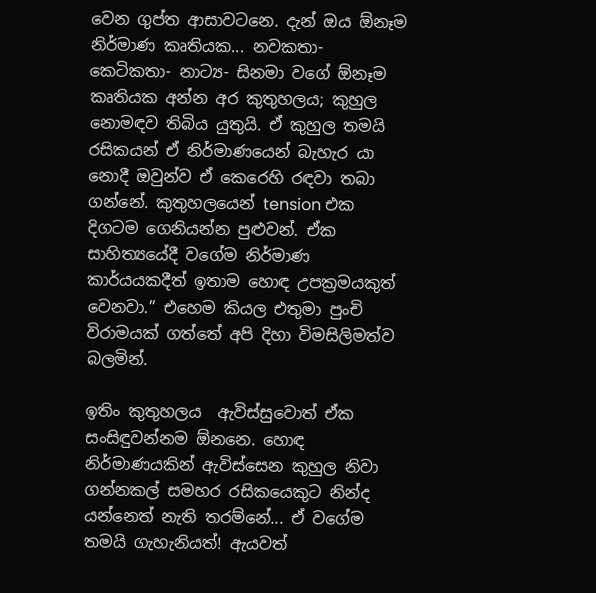වෙන ගුප්ත ආසාවටනෙ. දැන් ඔය ඕනෑම නිර්මාණ කෘතියක... නවකතා- කෙටිකතා- නාට්‍ය- සිනමා වගේ ඕනෑම කෘතියක අන්න අර කුතුහලය; කුහුල නොමඳව තිබිය යුතුයි. ඒ කුහුල තමයි රසිකයන් ඒ නිර්මාණයෙන් බැහැර යා නොදී ඔවුන්ව ඒ කෙරෙහි රඳවා තබා ගන්නේ. කුතුහලයෙන් tension එක දිගටම ගෙනියන්න පුළුවන්. ඒක සාහිත්‍යයේදී වගේම නිර්මාණ කාර්යයකදීත් ඉතාම හොඳ උපක්‍රමයකුත් වෙනවා.” එහෙම කියල එතුමා පුංචි විරාමයක් ගත්තේ අපි දිහා විමසිලිමත්ව බලමින්.

ඉතිං කුතුහලය  ඇවිස්සුවොත් ඒක සංසිඳුවන්නම ඕනනෙ. හොඳ නිර්මාණයකින් ඇවිස්සෙන කුහුල නිවා ගන්නකල් සමහර රසිකයෙකුට නින්ද යන්නෙත් නැති තරම්නේ... ඒ වගේම තමයි ගැහැනියත්! ඇයවත්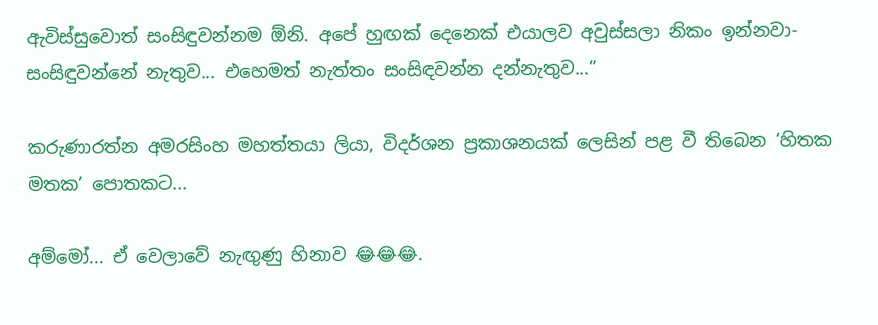ඇවිස්සුවොත් සංසිඳුවන්නම ඕනි. අපේ හුඟක් දෙනෙක් එයාලව අවුස්සලා නිකං ඉන්නවා- සංසිඳුවන්නේ නැතුව... එහෙමත් නැත්තං සංසිඳවන්න දන්නැතුව...”

කරුණාරත්න අමරසිංහ මහත්තයා ලියා, විදර්ශන ප්‍රකාශනයක් ලෙසින් පළ වී තිබෙන ‘හිතක මතක’ පොතකට...

අම්මෝ... ඒ වෙලාවේ නැඟුණු හිනාව 😂😂😂.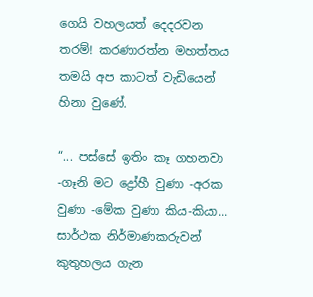ගෙයි වහලයත් දෙදරවන තරම්! කරණාරත්න මහත්තය තමයි අප කාටත් වැඩියෙන් හිනා වුණේ.

“... පස්සේ ඉතිං කෑ ගහනවා -ගෑනි මට ද්‍රෝහී වුණා -අරක වුණා -මේක වුණා කිය-කියා... සාර්ථක නිර්මාණකරුවන් කුතුහලය ගැන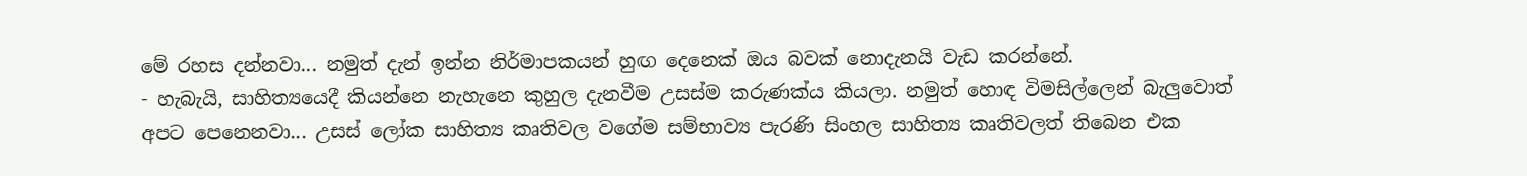මේ රහස දන්නවා... නමුත් දැන් ඉන්න නිර්මාපකයන් හුඟ දෙනෙක් ඔය බවක් නොදැනයි වැඩ කරන්නේ.
- හැබැයි, සාහිත්‍යයෙදී කියන්නෙ නැහැනෙ කුහුල දැනවීම උසස්ම කරුණක්ය කියලා. නමුත් හොඳ විමසිල්ලෙන් බැලුවොත් අපට පෙනෙනවා... උසස් ලෝක සාහිත්‍ය කෘතිවල වගේම සම්භාව්‍ය පැරණි සිංහල සාහිත්‍ය කෘතිවලත් තිබෙන එක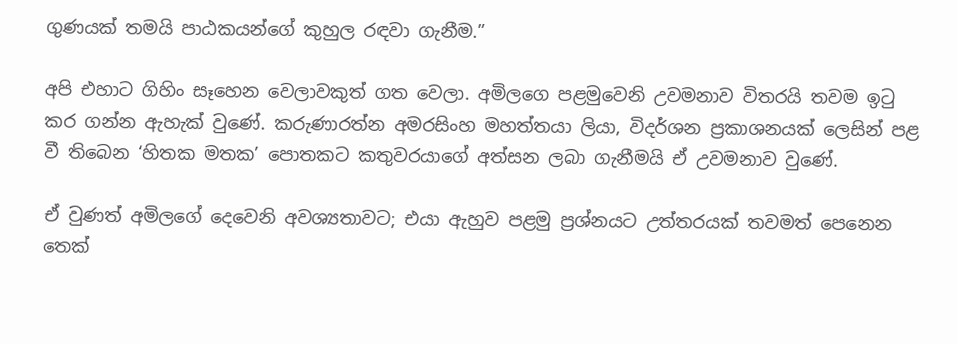ගුණයක් තමයි පාඨකයන්ගේ කුහුල රඳවා ගැනීම.”

අපි එහාට ගිහිං සෑහෙන වෙලාවකුත් ගත වෙලා. අමිලගෙ පළමුවෙනි උවමනාව විතරයි තවම ඉටු කර ගන්න ඇහැක් වුණේ. කරුණාරත්න අමරසිංහ මහත්තයා ලියා, විදර්ශන ප්‍රකාශනයක් ලෙසින් පළ වී තිබෙන ‘හිතක මතක’ පොතකට කතුවරයාගේ අත්සන ලබා ගැනීමයි ඒ උවමනාව වුණේ.

ඒ වුණත් අමිලගේ දෙවෙනි අවශ්‍යතාවට; එයා ඇහුව පළමු ප්‍රශ්නයට උත්තරයක් තවමත් පෙනෙන තෙක්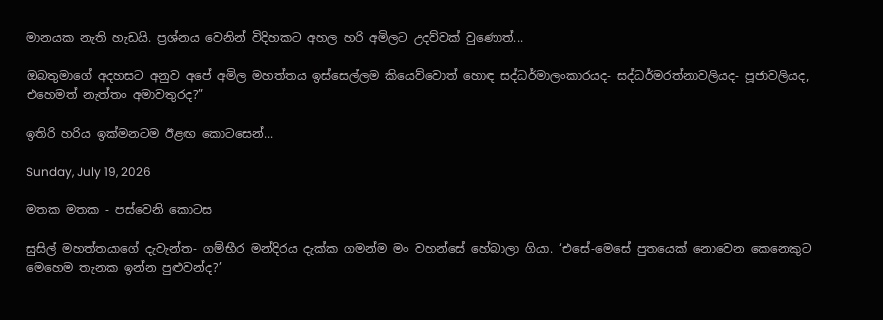මානයක නැති හැඩයි. ප්‍රශ්නය වෙනින් විදිහකට අහල හරි අමිලට උදව්වක් වුණොත්...

ඔබතුමාගේ අදහසට අනුව අපේ අමිල මහත්තය ඉස්සෙල්ලම කියෙව්වොත් හොඳ සද්ධර්මාලංකාරයද- සද්ධර්මරත්නාවලියද- පූජාවලියද, එහෙමත් නැත්තං අමාවතුරද?”

ඉතිරි හරිය ඉක්මනටම ඊළඟ කොටසෙන්...

Sunday, July 19, 2026

මතක මතක - පස්වෙනි කොටස

සුසිල් මහත්තයාගේ දැවැන්ත- ගම්භීර මන්දිරය දැක්ක ගමන්ම මං වහන්සේ හේබාලා ගියා. ‘එසේ-මෙසේ පුතයෙක් නොවෙන කෙනෙකුට මෙහෙම තැනක ඉන්න පුළුවන්ද?’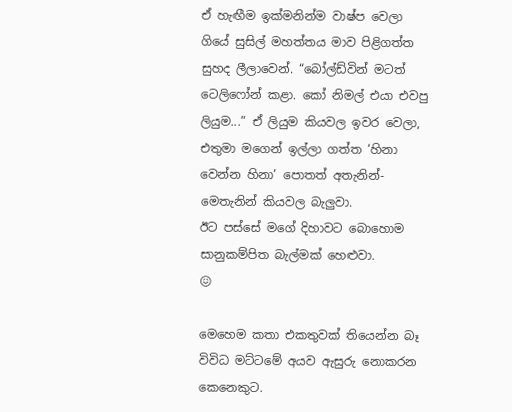ඒ හැඟීම ඉක්මනින්ම වාෂ්ප වෙලා ගියේ සුසිල් මහත්තය මාව පිළිගත්ත සුහද ලීලාවෙන්. “බෝල්ඩ්වින් මටත් ටෙලිෆෝන් කළා. කෝ නිමල් එයා එවපු ලියුම...” ඒ ලියුම කියවල ඉවර වෙලා, එතුමා මගෙන් ඉල්ලා ගත්ත ‘හිනා වෙන්න හිනා’ පොතත් අතැනින්- මෙතැනින් කියවල බැලුවා.
ඊට පස්සේ මගේ දිහාවට බොහොම සානුකම්පිත බැල්මක් හෙළුවා.
😖

මෙහෙම කතා එකතුවක් තියෙන්න බෑ විවිධ මට්ටමේ අයව ඇසුරු නොකරන කෙනෙකුට.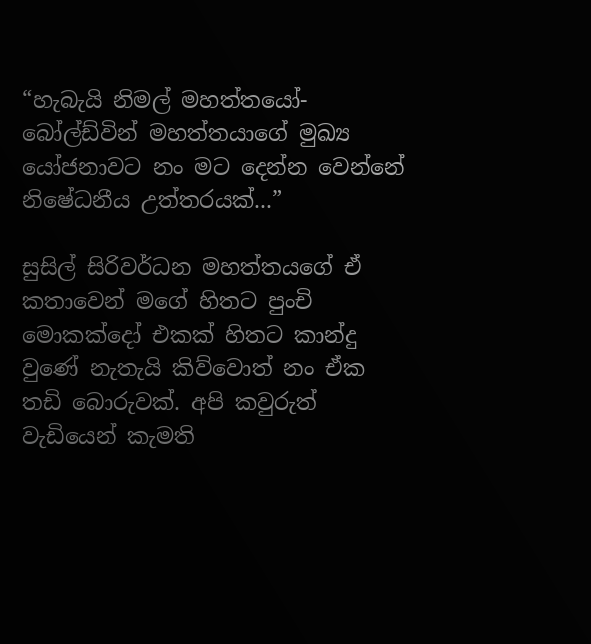“හැබැයි නිමල් මහත්තයෝ- බෝල්ඩ්වින් මහත්තයාගේ මුඛ්‍ය යෝජනාවට නං මට දෙන්න වෙන්නේ නිෂේධනීය උත්තරයක්...”

සුසිල් සිරිවර්ධන මහත්තයගේ ඒ කතාවෙන් මගේ හිතට පුංචි මොකක්දෝ එකක් හිතට කාන්දු වුණේ නැතැයි කිව්වොත් නං ඒක තඩි බොරුවක්. අපි කවුරුත් වැඩියෙන් කැමති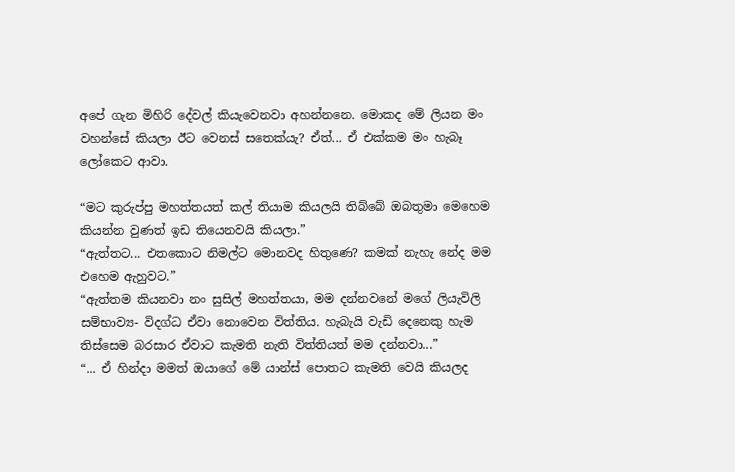අපේ ගැන මිහිරි දේවල් කියැවෙනවා අහන්නනෙ. මොකද මේ ලියන මං වහන්සේ කියලා ඊට වෙනස් සතෙක්යැ? ඒත්... ඒ එක්කම මං හැබෑ ලෝකෙට ආවා.

“මට කුරුප්පු මහත්තයත් කල් තියාම කියලයි තිබ්බේ ඔබතුමා මෙහෙම කියන්න වුණත් ඉඩ තියෙනවයි කියලා.”
“ඇත්තට... එතකොට නිමල්ට මොනවද හිතුණෙ? කමක් නැහැ නේද මම එහෙම ඇහුවට.”
“ඇත්තම කියනවා නං සුසිල් මහත්තයා, මම දන්නවනේ මගේ ලියැවිලි සම්භාව්‍ය- විදග්ධ ඒවා නොවෙන විත්තිය. හැබැයි වැඩි දෙනෙකු හැම තිස්සෙම බරසාර ඒවාට කැමති නැති විත්තියත් මම දන්නවා...”
“... ඒ හින්දා මමත් ඔයාගේ මේ යාන්ස් පොතට කැමති වෙයි කියලද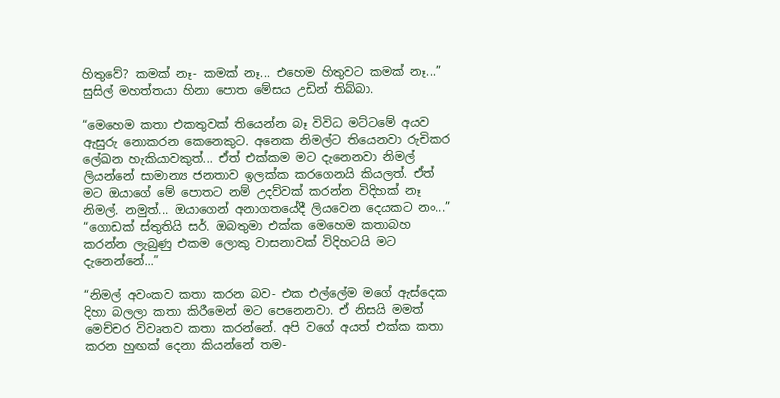හිතුවේ? කමක් නෑ- කමක් නෑ... එහෙම හිතුවට කමක් නෑ...” සුසිල් මහත්තයා හිනා පොත මේසය උඩින් තිබ්බා.

“මෙහෙම කතා එකතුවක් තියෙන්න බෑ විවිධ මට්ටමේ අයව ඇසුරු නොකරන කෙනෙකුට. අනෙක නිමල්ට තියෙනවා රුචිකර ලේඛන හැකියාවකුත්... ඒත් එක්කම මට දැනෙනවා නිමල් ලියන්නේ සාමාන්‍ය ජනතාව ඉලක්ක කරගෙනයි කියලත්. ඒත් මට ඔයාගේ මේ පොතට නම් උදව්වක් කරන්න විදිහක් නෑ නිමල්. නමුත්... ඔයාගෙන් අනාගතයේදී ලියවෙන දෙයකට නං...”
“ගොඩක් ස්තුතියි සර්. ඔබතුමා එක්ක මෙහෙම කතාබහ කරන්න ලැබුණු එකම ලොකු වාසනාවක් විදිහටයි මට දැනෙන්නේ...”

“නිමල් අවංකව කතා කරන බව- එක එල්ලේම මගේ ඇස්දෙක දිහා බලලා කතා කිරීමෙන් මට පෙනෙනවා. ඒ නිසයි මමත් මෙච්චර විවෘතව කතා කරන්නේ. අපි වගේ අයත් එක්ක කතා කරන හුඟක් දෙනා කියන්නේ තම-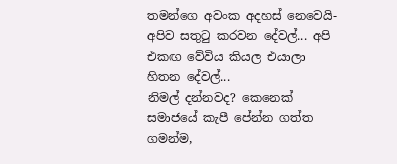තමන්ගෙ අවංක අදහස් නෙවෙයි- අපිව සතුටු කරවන දේවල්... අපි එකඟ වේවිය කියල එයාලා හිතන දේවල්...
නිමල් දන්නවද? කෙනෙක් සමාජයේ කැපී පේන්න ගත්ත ගමන්ම,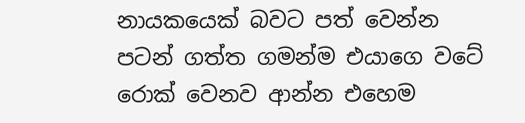නායකයෙක් බවට පත් වෙන්න පටන් ගත්ත ගමන්ම එයාගෙ වටේ රොක් වෙනව ආන්න එහෙම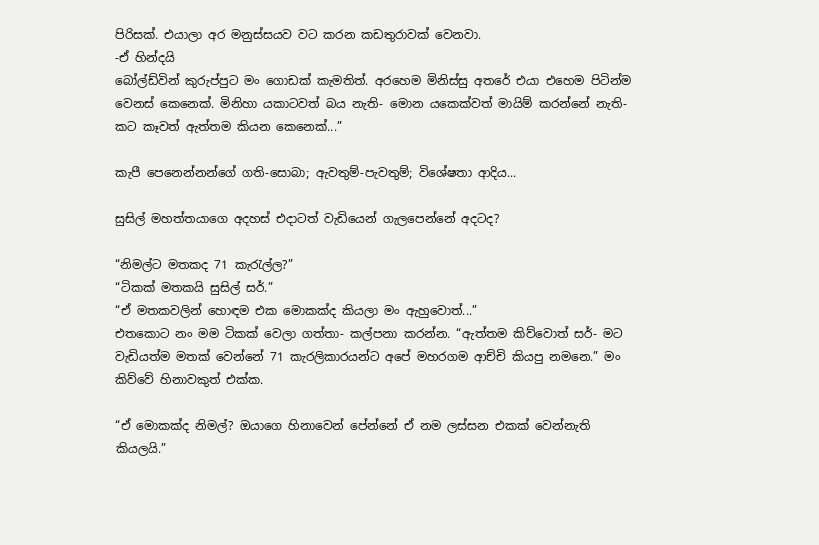පිරිසක්. එයාලා අර මනුස්සයව වට කරන කඩතුරාවක් වෙනවා.
-ඒ හින්දයි
බෝල්ඩ්වින් කුරුප්පුට මං ගොඩක් කැමතිත්. අරහෙම මිනිස්සු අතරේ එයා එහෙම පිටින්ම වෙනස් කෙනෙක්. මිනිහා යකාටවත් බය නැති- මොන යකෙක්වත් මායිම් කරන්නේ නැති- කට කෑවත් ඇත්තම කියන කෙනෙක්...”

කැපී පෙනෙන්නන්ගේ ගති-සොබා; ඇවතුම්-පැවතුම්; විශේෂතා ආදිය...

සුසිල් මහත්තයාගෙ අදහස් එදාටත් වැඩියෙන් ගැලපෙන්නේ අදටද?

“නිමල්ට මතකද 71 කැරැල්ල?”
“ටිකක් මතකයි සුසිල් සර්.”
“ඒ මතකවලින් හොඳම එක මොකක්ද කියලා මං ඇහුවොත්...”
එතකොට නං මම ටිකක් වෙලා ගත්තා- කල්පනා කරන්න. “ඇත්තම කිව්වොත් සර්- මට වැඩියත්ම මතක් වෙන්නේ 71 කැරලිකාරයන්ට අපේ මහරගම ආච්චි කියපු නමනෙ.” මං කිව්වේ හිනාවකුත් එක්ක.

“ඒ මොකක්ද නිමල්? ඔයාගෙ හිනාවෙන් පේන්නේ ඒ නම ලස්සන එකක් වෙන්නැති කියලයි.”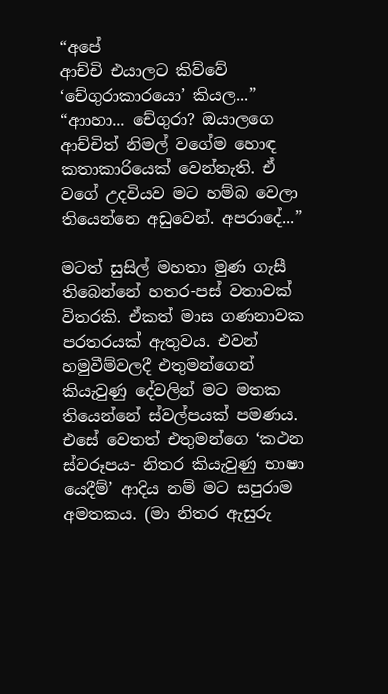“අපේ
ආච්චි එයාලට කිව්වේ ‘චේගුරාකාරයො’ කියල...”
“ආාහා... චේගුරා? ඔයාලගෙ ආච්චිත් නිමල් වගේම හොඳ කතාකාරියෙක් වෙන්නැති. ඒ වගේ උදවියව මට හම්බ වෙලා තියෙන්නෙ අඩුවෙන්. අපරාදේ...”

මටත් සුසිල් මහතා මුණ ගැසී තිබෙන්නේ හතර-පස් වතාවක් විතරකි. ඒකත් මාස ගණනාවක පරතරයක් ඇතුවය. එවන් හමුවීම්වලදී එතුමන්ගෙන් කියැවුණු දේවලින් මට මතක තියෙන්නේ ස්වල්පයක් පමණය. එසේ වෙතත් එතුමන්ගෙ ‘කථන ස්වරූපය- නිතර කියැවුණු භාෂා යෙදීම්’ ආදිය නම් මට සපුරාම අමතකය. (මා නිතර ඇසුරු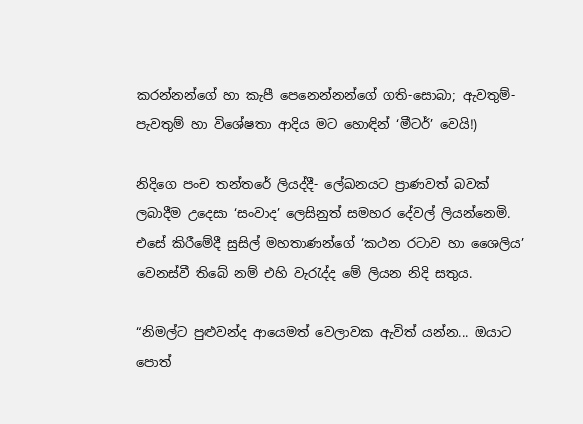කරන්නන්ගේ හා කැපී පෙනෙන්නන්ගේ ගති-සොබා; ඇවතුම්-පැවතුම් හා විශේෂතා ආදිය මට හොඳින් ‘මීටර්’ වෙයි!)

නිදිගෙ පංච තන්තරේ ලියද්දී- ලේඛනයට ප්‍රාණවත් බවක් ලබාදීම උදෙසා ‘සංවාද’ ලෙසිනුත් සමහර දේවල් ලියන්නෙමි. එසේ කිරීමේදී සුසිල් මහතාණන්ගේ ‘කථන රටාව හා ශෛලිය’ වෙනස්වී තිබේ නම් එහි වැරැද්ද මේ ලියන නිදි සතුය.

“නිමල්ට පුළුවන්ද ආයෙමත් වෙලාවක ඇවිත් යන්න... ඔයාට පොත්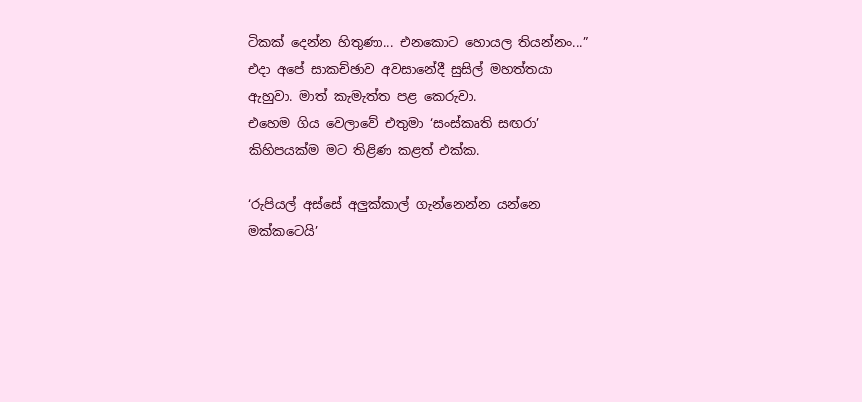ටිකක් දෙන්න හිතුණා... එනකොට හොයල තියන්නං...” එදා අපේ සාකච්ඡාව අවසානේදී සුසිල් මහත්තයා ඇහුවා. මාත් කැමැත්ත පළ කෙරුවා.
එහෙම ගිය වෙලාවේ එතුමා ‘සංස්කෘති සඟරා’ කිහිපයක්ම මට තිළිණ කළත් එක්ක.

‘රුපියල් අස්සේ අලුක්කාල් ගැන්නෙන්න යන්නෙ මක්කටෙයි’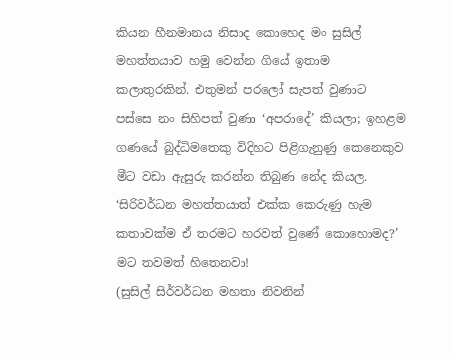කියන හීනමානය නිසාද කොහෙද මං සුසිල් මහත්තයාව හමු වෙන්න ගියේ ඉතාම කලාතුරකින්. එතුමන් පරලෝ සැපත් වුණාට පස්සෙ නං සිහිපත් වුණා ‘අපරාදේ’ කියලා; ඉහළම ගණයේ බුද්ධිමතෙකු විදිහට පිළිගැනුණු කෙනෙකුව මීට වඩා ඇසුරු කරන්න තිබුණ නේද කියල.
‘සිරිවර්ධන මහත්තයාත් එක්ක කෙරුණු හැම කතාවක්ම ඒ තරමට හරවත් වුණේ කොහොමද?’ මට තවමත් හිතෙනවා!
(සුසිල් සිර්වර්ධන මහතා නිවනින්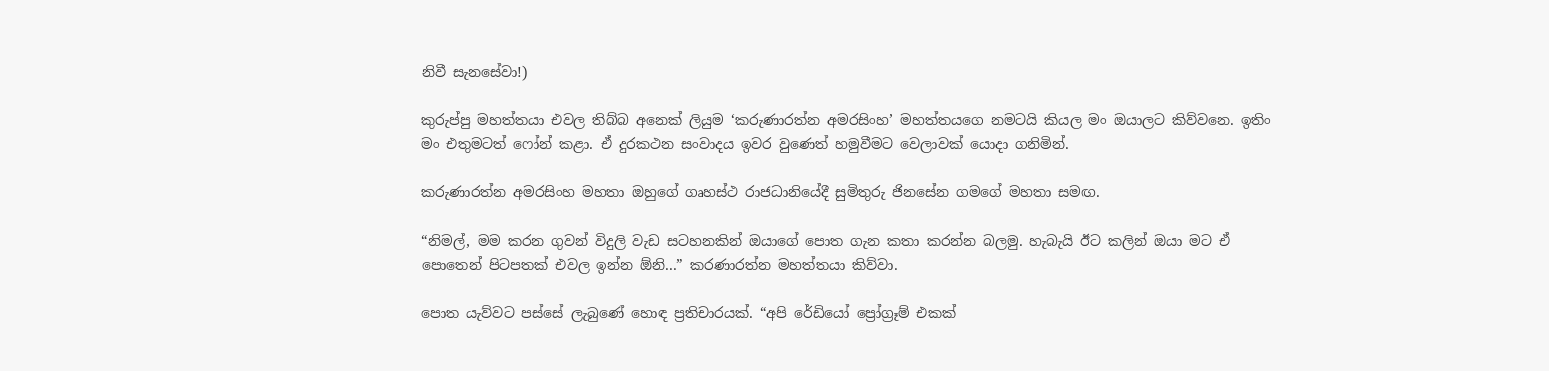නිවී සැනසේවා!)

කුරුප්පු මහත්තයා එවල තිබ්බ අනෙක් ලියුම ‘කරුණාරත්න අමරසිංහ’ මහත්තයගෙ නමටයි කියල මං ඔයාලට කිව්වනෙ. ඉතිං මං එතුමටත් ෆෝන් කළා. ඒ දුරකථන සංවාදය ඉවර වුණෙත් හමුවීමට වෙලාවක් යොදා ගනිමින්.

කරුණාරත්න අමරසිංහ මහතා ඔහුගේ ගෘහස්ථ රාජධානියේදී සුමිතුරු ජිනසේන ගමගේ මහතා සමඟ.

“නිමල්, මම කරන ගුවන් විදුලි වැඩ සටහනකින් ඔයාගේ පොත ගැන කතා කරන්න බලමු. හැබැයි ඊට කලින් ඔයා මට ඒ පොතෙන් පිටපතක් එවල ඉන්න ඕනි...” කරණාරත්න මහත්තයා කිව්වා.

පොත යැව්වට පස්සේ ලැබුණේ හොඳ ප්‍රතිචාරයක්. “අපි රේඩියෝ ප්‍රෝග්‍රෑම් එකක්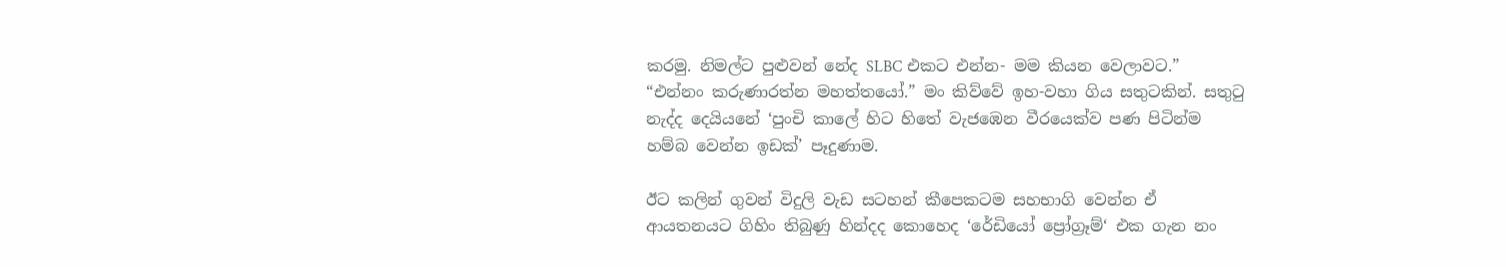කරමු. නිමල්ට පුළුවන් නේද SLBC එකට එන්න- මම කියන වෙලාවට.”
“එන්නං කරුණාරත්න මහත්තයෝ.” මං කිව්වේ ඉහ-වහා ගිය සතුටකින්. සතුටු නැද්ද දෙයියනේ ‘පුංචි කාලේ හිට හිතේ වැජඹෙන වීරයෙක්ව පණ පිටින්ම හම්බ වෙන්න ඉඩක්’ පෑදුණාම.

ඊට කලින් ගුවන් විදුලි වැඩ සටහන් කීපෙකටම සහභාගි වෙන්න ඒ ආයතනයට ගිහිං තිබුණු හින්දද කොහෙද ‘රේඩියෝ ප්‍රෝග්‍රෑම්‘ එක ගැන නං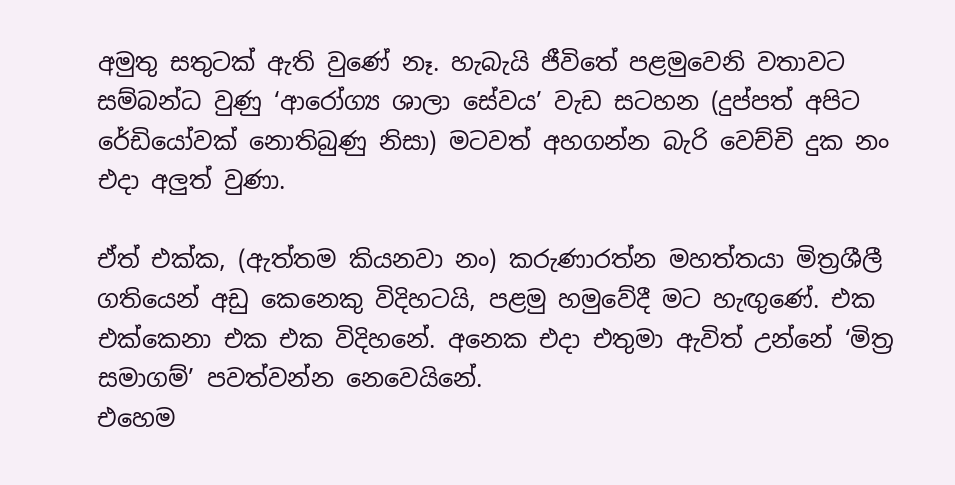අමුතු සතුටක් ඇති වුණේ නෑ. හැබැයි ජීවිතේ පළමුවෙනි වතාවට සම්බන්ධ වුණු ‘ආරෝග්‍ය ශාලා සේවය’ වැඩ සටහන (දුප්පත් අපිට රේඩියෝවක් නොතිබුණු නිසා) මටවත් අහගන්න බැරි වෙච්චි දුක නං එදා අලුත් වුණා.

ඒත් එක්ක, (ඇත්තම කියනවා නං) කරුණාරත්න මහත්තයා මිත්‍රශීලී ගතියෙන් අඩු කෙනෙකු විදිහටයි, පළමු හමුවේදී මට හැඟුණේ. එක එක්කෙනා එක එක විදිහනේ. අනෙක එදා එතුමා ඇවිත් උන්නේ ‘මිත්‍ර සමාගම්’ පවත්වන්න නෙවෙයිනේ.
එහෙම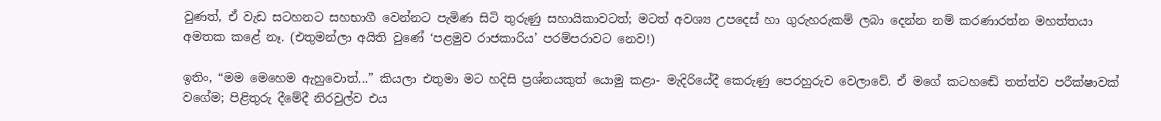වුණත්, ඒ වැඩ සටහනට සහභාගී වෙන්නට පැමිණ සිටි තුරුණු සහායිකාවටත්; මටත් අවශ්‍ය උපදෙස් හා ගුරුහරුකම් ලබා දෙන්න නම් කරණාරත්න මහත්තයා අමතක කළේ නෑ. (එතුමන්ලා අයිති වුණේ ‘පළමුව රාජකාරිය’ පරම්පරාවට නෙව!)

ඉතිං, “මම මෙහෙම ඇහුවොත්...” කියලා එතුමා මට හදිසි ප්‍රශ්නයකුත් යොමු කළා- මැදිරියේදී කෙරුණු පෙරහුරුව වෙලාවේ. ඒ මගේ කටහඬේ තත්ත්ව පරීක්ෂාවක් වගේම; පිළිතුරු දීමේදී නිරවුල්ව එය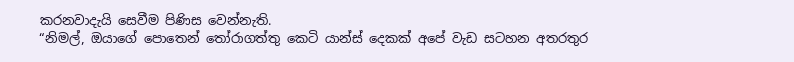කරනවාදැයි සෙවීම පිණිස වෙන්නැති.
“නිමල්, ඔයාගේ පොතෙන් තෝරාගත්තු කෙටි යාන්ස් දෙකක් අපේ වැඩ සටහන අතරතුර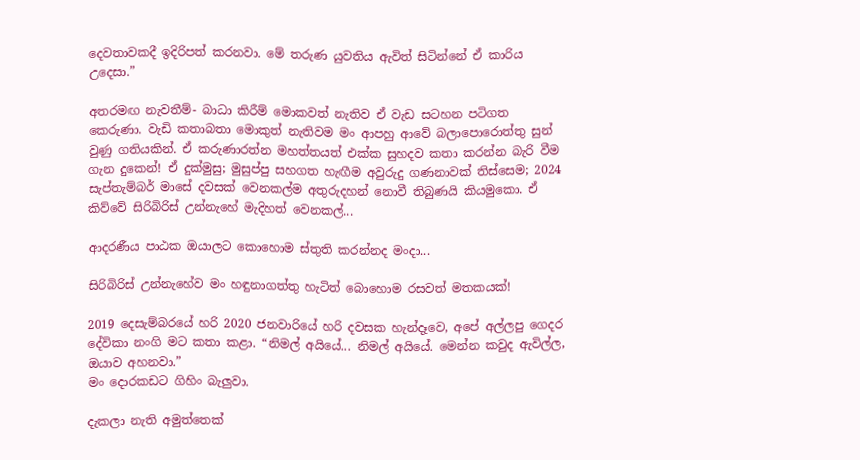දෙවතාවකදී ඉදිරිපත් කරනවා. මේ තරුණ යුවතිය ඇවිත් සිටින්නේ ඒ කාරිය උදෙසා.”

අතරමඟ නැවතීම්- බාධා කිරීම් මොකවත් නැතිව ඒ වැඩ සටහන පටිගත කෙරුණා. වැඩි කතාබතා මොකුත් නැතිවම මං ආපහු ආවේ බලාපොරොත්තු සුන් වුණු ගතියකින්. ඒ කරුණාරත්න මහත්තයත් එක්ක සුහදව කතා කරන්න බැරි වීම ගැන දුකෙන්! ඒ දුක්මුසු; මුසුප්පු සහගත හැඟීම අවුරුදු ගණනාවක් තිස්සෙම; 2024 සැප්තැම්බර් මාසේ දවසක් වෙනකල්ම අතුරුදහන් නොවී තිබුණයි කියමුකො. ඒ කිව්වේ සිරිබිරිස් උන්නැහේ මැදිහත් වෙනකල්...

ආදරණීය පාඨක ඔයාලට කොහොම ස්තුති කරන්නද මංදා...

සිරිබිරිස් උන්නැහේව මං හඳුනාගත්තු හැටිත් බොහොම රසවත් මතකයක්!

2019 දෙසැම්බරයේ හරි 2020 ජනවාරියේ හරි දවසක හැන්දෑවෙ, අපේ අල්ලපු ගෙදර දේවිකා නංගි මට කතා කළා. “නිමල් අයියේ... නිමල් අයියේ. මෙන්න කවුද ඇවිල්ල, ඔයාව අහනවා.”
මං දොරකඩට ගිහිං බැලුවා.

දැකලා නැති අමුත්තෙක්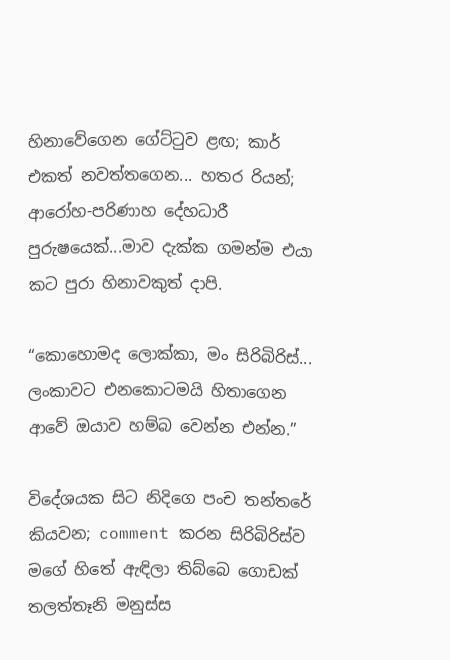හිනාවේගෙන ගේට්ටුව ළඟ; කාර් එකත් නවත්තගෙන... හතර රියන්; ආරෝහ-පරිණාහ දේහධාරී පුරුෂයෙක්...මාව දැක්ක ගමන්ම එයා කට පුරා හිනාවකුත් දාපි.

“කොහොමද ලොක්කා, මං සිරිබිරිස්... ලංකාවට එනකොටමයි හිතාගෙන ආවේ ඔයාව හම්බ වෙන්න එන්න.”

විදේශයක සිට නිදිගෙ පංච තන්තරේ කියවන; comment කරන සිරිබිරිස්ව මගේ හිතේ ඇඳිලා තිබ්බෙ ගොඩක් තලත්තෑනි මනුස්ස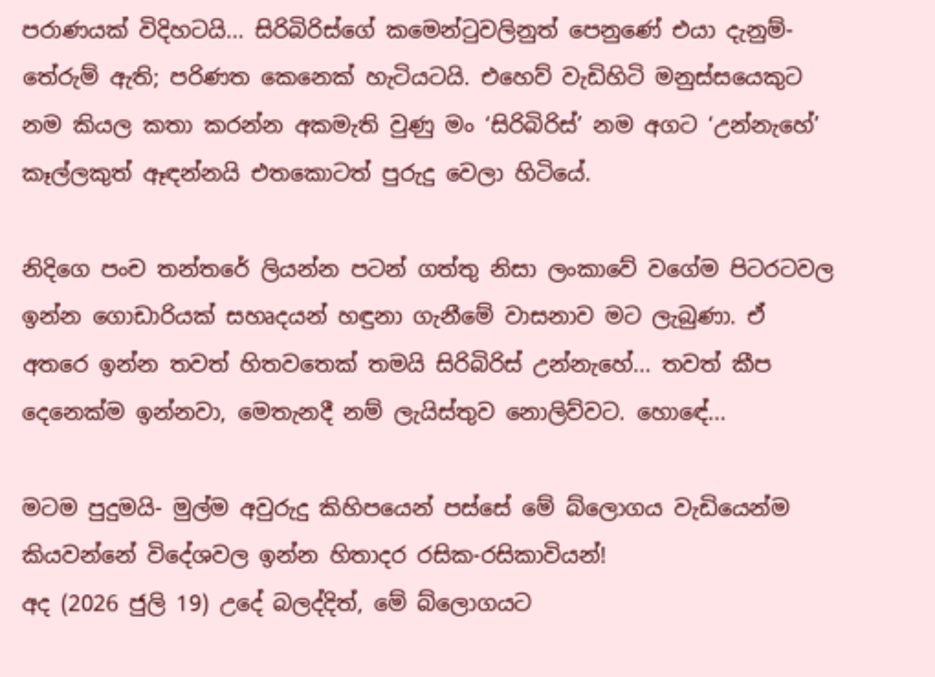පරාණයක් විදිහටයි... සිරිබිරිස්ගේ කමෙන්ටුවලිනුත් පෙනුණේ එයා දැනුම්-තේරුම් ඇති; පරිණත කෙනෙක් හැටියටයි. එහෙව් වැඩිහිටි මනුස්සයෙකුට නම කියල කතා කරන්න අකමැති වුණු මං ‘සිරිබිරිස්’ නම අගට ‘උන්නැහේ’ කෑල්ලකුත් ඈඳන්නයි එතකොටත් පුරුදු වෙලා හිටියේ.

නිදිගෙ පංච තන්තරේ ලියන්න පටන් ගත්තු නිසා ලංකාවේ වගේම පිටරටවල ඉන්න ගොඩාරියක් සහෘදයන් හඳුනා ගැනීමේ වාසනාව මට ලැබුණා. ඒ අතරෙ ඉන්න තවත් හිතවතෙක් තමයි සිරිබිරිස් උන්නැහේ... තවත් කීප දෙනෙක්ම ඉන්නවා, මෙතැනදී නම් ලැයිස්තුව නොලිව්වට. හොඳේ...

මටම පුදුමයි- මුල්ම අවුරුදු කිහිපයෙන් පස්සේ මේ බ්ලොගය වැඩියෙන්ම කියවන්නේ විදේශවල ඉන්න හිතාදර රසික-රසිකාවියන්!
අද (2026 ජුලි 19) උදේ බලද්දිත්, මේ බ්ලොගයට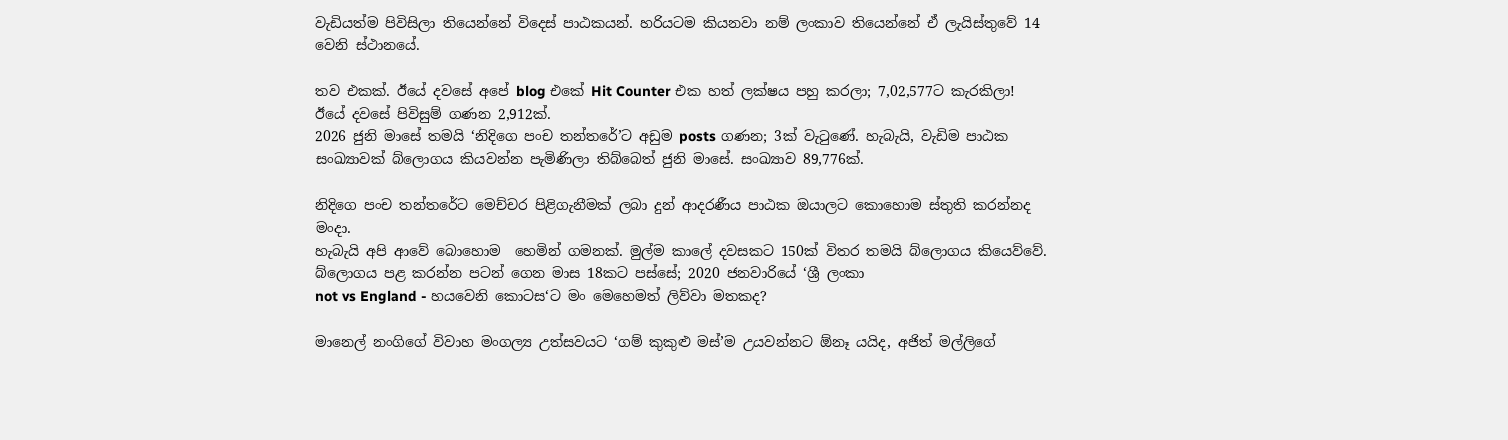වැඩියත්ම පිවිසිලා තියෙන්නේ විදෙස් පාඨකයන්. හරියටම කියනවා නම් ලංකාව තියෙන්නේ ඒ ලැයිස්තුවේ 14 වෙනි ස්ථානයේ.

තව එකක්. ඊයේ දවසේ අපේ blog එකේ Hit Counter එක හත් ලක්ෂය පහු කරලා; 7,02,577ට කැරකිලා! ඊයේ දවසේ පිවිසුම් ගණන 2,912ක්.
2026 ජුනි මාසේ තමයි ‘නිදිගෙ පංච තන්තරේ’ට අඩුම posts ගණන; 3ක් වැටුණේ. හැබැයි, වැඩිම පාඨක සංඛ්‍යාවක් බ්ලොගය කියවන්න පැමිණිලා තිබ්බෙත් ජුනි මාසේ. සංඛ්‍යාව 89,776ක්.

නිදිගෙ පංච තන්තරේට මෙච්චර පිළිගැනීමක් ලබා දුන් ආදරණීය පාඨක ඔයාලට කොහොම ස්තුති කරන්නද මංදා.
හැබැයි අපි ආවේ බොහොම  හෙමින් ගමනක්. මුල්ම කාලේ දවසකට 150ක් විතර තමයි බ්ලොගය කියෙව්වේ. බ්ලොගය පළ කරන්න පටන් ගෙන මාස 18කට පස්සේ; 2020 ජනවාරියේ ‘ශ්‍රී ලංකා
not vs England - හයවෙනි කොටස‘ට මං මෙහෙමත් ලිව්වා මතකද?

මානෙල් නංගිගේ විවාහ මංගල්‍ය උත්සවයට ‘ගම් කුකුළු මස්’ම උයවන්නට ඕනෑ යයිද, අජිත් මල්ලිගේ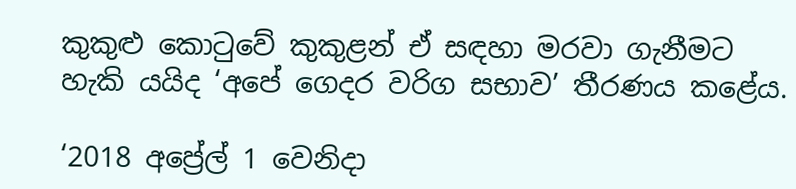කුකුළු කොටුවේ කුකුළන් ඒ සඳහා මරවා ගැනීමට හැකි යයිද ‘අපේ ගෙදර වරිග සභාව’ තීරණය කළේය.

‘2018 අප්‍රේල් 1 වෙනිදා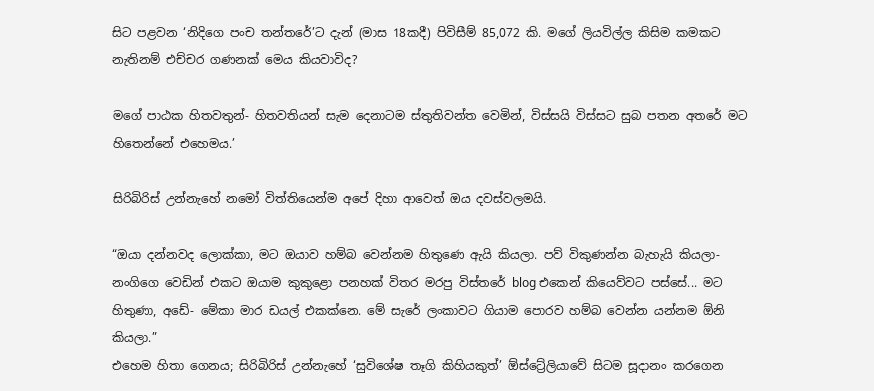සිට පළවන ‘නිදිගෙ පංච තන්තරේ’ට දැන් (මාස 18කදී) පිවිසීම් 85,072 කි. මගේ ලියවිල්ල කිසිම කමකට නැතිනම් එච්චර ගණනක් මෙය කියවාවිද?

මගේ පාඨක හිතවතුන්- හිතවතියන් සැම දෙනාටම ස්තුතිවන්ත වෙමින්, විස්සයි විස්සට සුබ පතන අතරේ මට හිතෙන්නේ එහෙමය.’

සිරිබිරිස් උන්නැහේ නමෝ විත්තියෙන්ම අපේ දිහා ආවෙත් ඔය දවස්වලමයි.

“ඔයා දන්නවද ලොක්කා, මට ඔයාව හම්බ වෙන්නම හිතුණෙ ඇයි කියලා. පව් විකුණන්න බැහැයි කියලා- නංගිගෙ වෙඩින් එකට ඔයාම කුකුළො පනහක් විතර මරපු විස්තරේ blog එකෙන් කියෙව්වට පස්සේ... මට හිතුණා, අඩේ- මේකා මාර ඩයල් එකක්නෙ. මේ සැරේ ලංකාවට ගියාම පොරව හම්බ වෙන්න යන්නම ඕනි කියලා.”
එහෙම හිතා ගෙනය; සිරිබිරිස් උන්නැහේ ‘සුවිශේෂ තෑගි කිහියකුත්’ ඕස්ට්‍රේලියාවේ සිටම සූදානං කරගෙන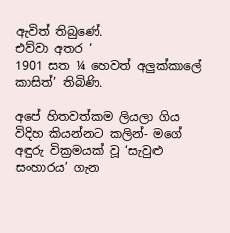ඇවිත් තිබුණේ.
එව්වා අතර ‘
1901 සත ¼ හෙවත් අලුක්කාලේ කාසිත්’ තිබිණි.

අපේ හිතවත්කම ලියලා ගිය විදිහ කියන්නට කලින්- මගේ අඳුරු වික්‍රමයක් වූ ‘සැවුළු සංහාරය’ ගැන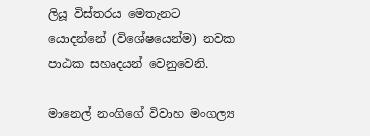ලියූ විස්තරය මෙතැනට යොදන්නේ (විශේෂයෙන්ම) නවක පාඨක සහෘදයන් වෙනුවෙනි.

මානෙල් නංගිගේ විවාහ මංගල්‍ය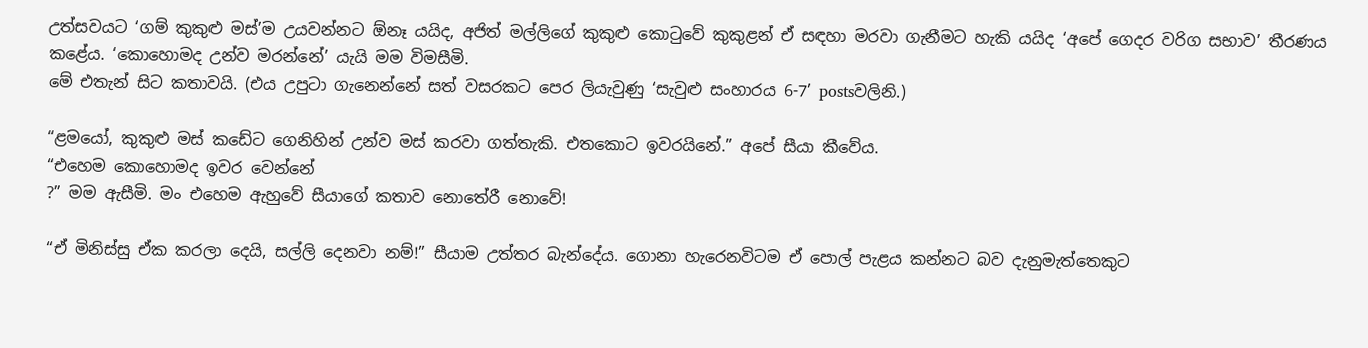උත්සවයට ‘ගම් කුකුළු මස්’ම උයවන්නට ඕනෑ යයිද, අජිත් මල්ලිගේ කුකුළු කොටුවේ කුකුළන් ඒ සඳහා මරවා ගැනීමට හැකි යයිද ‘අපේ ගෙදර වරිග සභාව’ තීරණය කළේය. ‘කොහොමද උන්ව මරන්නේ’ යැයි මම විමසීමි.
මේ එතැන් සිට කතාවයි. (එය උපුටා ගැනෙන්නේ සත් වසරකට පෙර ලියැවුණු ‘සැවුළු සංහාරය 6-7’ postsවලිනි.)

“ළමයෝ, කුකුළු මස් කඩේට ගෙනිහින් උන්ව මස් කරවා ගත්තැකි. එතකොට ඉවරයිනේ.” අපේ සීයා කීවේය.
“එහෙම කොහොමද ඉවර වෙන්නේ
?” මම ඇසීමි. මං එහෙම ඇහුවේ සීයාගේ කතාව නොතේරී නොවේ!

“ඒ මිනිස්සු ඒක කරලා දෙයි, සල්ලි දෙනවා නම්!” සීයාම උත්තර බැන්දේය. ගොනා හැරෙනවිටම ඒ පොල් පැළය කන්නට බව දැනුමැත්තෙකුට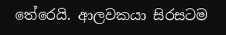තේරෙයි. ආලවකයා සිරසටම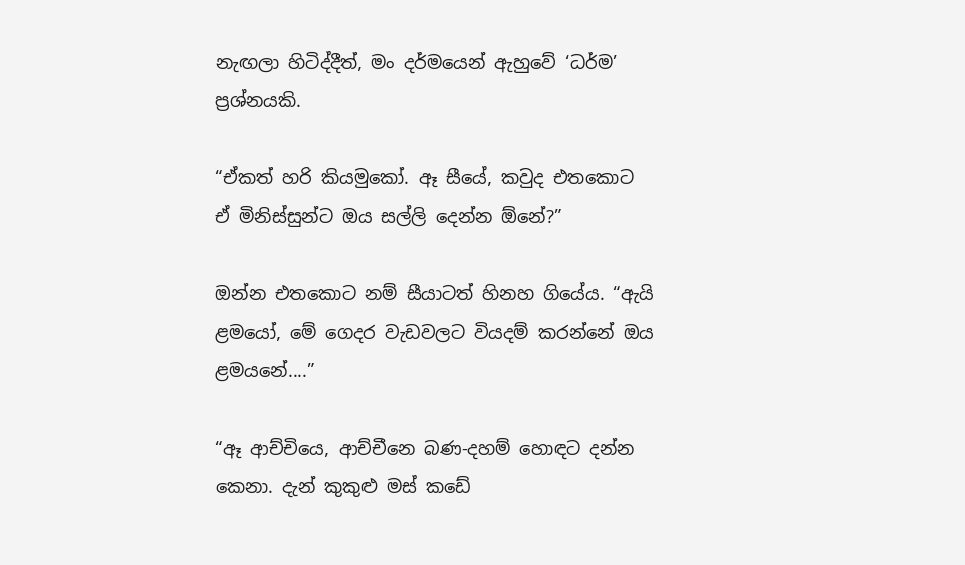නැඟලා හිටිද්දීත්, මං දර්මයෙන් ඇහුවේ ‘ධර්ම’ ප්‍රශ්නයකි.

“ඒකත් හරි කියමුකෝ. ඈ සීයේ, කවුද එතකොට ඒ මිනිස්සුන්ට ඔය සල්ලි දෙන්න ඕනේ?”

ඔන්න එතකොට නම් සීයාටත් හිනහ ගියේය. “ඇයි ළමයෝ, මේ ගෙදර වැඩවලට වියදම් කරන්නේ ඔය ළමයනේ....”

“ඈ ආච්චියෙ, ආච්චීනෙ බණ-දහම් හොඳට දන්න කෙනා. දැන් කුකුළු මස් කඩේ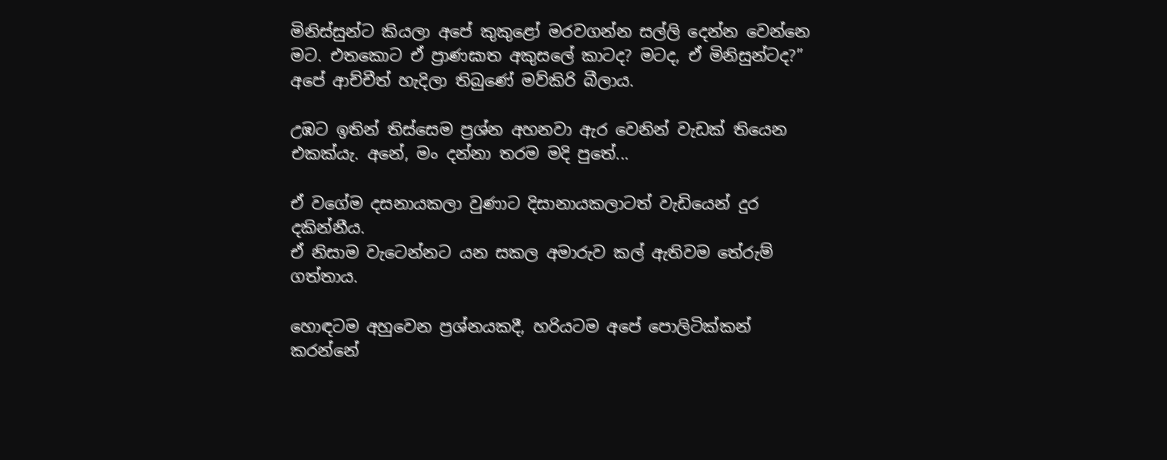මිනිස්සුන්ට කියලා අපේ කුකුළෝ මරවගන්න සල්ලි දෙන්න වෙන්නෙ මට. එතකොට ඒ ප්‍රාණඝාත අකුසලේ කාටද? මටද, ඒ මිනිසුන්ටද?” අපේ ආච්චීත් හැදිලා තිබුණේ මව්කිරි බීලාය.

උඹට ඉතින් තිස්සෙම ප්‍රශ්න අහනවා ඇර වෙනින් වැඩක් තියෙන එකක්යැ. අනේ, මං දන්නා තරම මදි පුතේ...

ඒ වගේම දසනායකලා වුණාට දිසානායකලාටත් වැඩියෙන් දුර දකින්නීය.
ඒ නිසාම වැටෙන්නට යන සකල අමාරුව කල් ඇතිවම තේරුම් ගත්තාය.

හොඳටම අහුවෙන ප්‍රශ්නයකදී, හරියටම අපේ පොලිටික්කන් කරන්නේ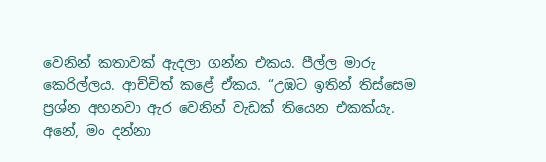වෙනින් කතාවක් ඇදලා ගන්න එකය. පීල්ල මාරු කෙරිල්ලය. ආච්චිත් කළේ ඒකය. “උඹට ඉතින් තිස්සෙම ප්‍රශ්න අහනවා ඇර වෙනින් වැඩක් තියෙන එකක්යැ. අනේ, මං දන්නා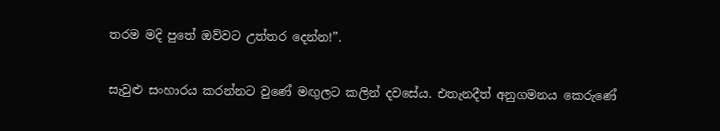තරම මදි පුතේ ඔව්වට උත්තර දෙන්න!”.

සැවුළු සංහාරය කරන්නට වුණේ මඟුලට කලින් දවසේය. එතැනදීත් අනුගමනය කෙරුණේ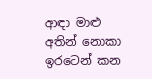ආඳා මාළු අතින් නොකා ඉරටෙන් කන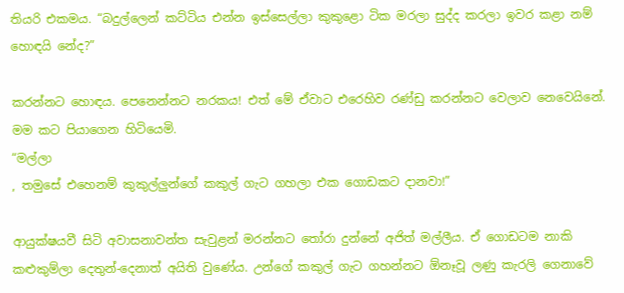තියරි එකමය. “බදුල්ලෙන් කට්ටිය එන්න ඉස්සෙල්ලා කුකුළො ටික මරලා සුද්ද කරලා ඉවර කළා නම් හොඳයි නේද?”

කරන්නට හොඳය. පෙනෙන්නට නරකය! එත් මේ ඒවාට එරෙහිව රණ්ඩු කරන්නට වෙලාව නෙවෙයිනේ. මම කට පියාගෙන හිටියෙමි.
“මල්ලා
, තමුසේ එහෙනම් කුකුල්ලුන්ගේ කකුල් ගැට ගහලා එක ගොඩකට දානවා!”

ආයුක්ෂයවී සිටි අවාසනාවන්ත සැවුළන් මරන්නට තෝරා දුන්නේ අජිත් මල්ලීය. ඒ ගොඩටම නාකි කළුකුම්ලා දෙතුන්-දෙනාත් අයිති වුණේය. උන්ගේ කකුල් ගැට ගහන්නට ඕනෑවූ ලණු කැරලි ගෙනාවේ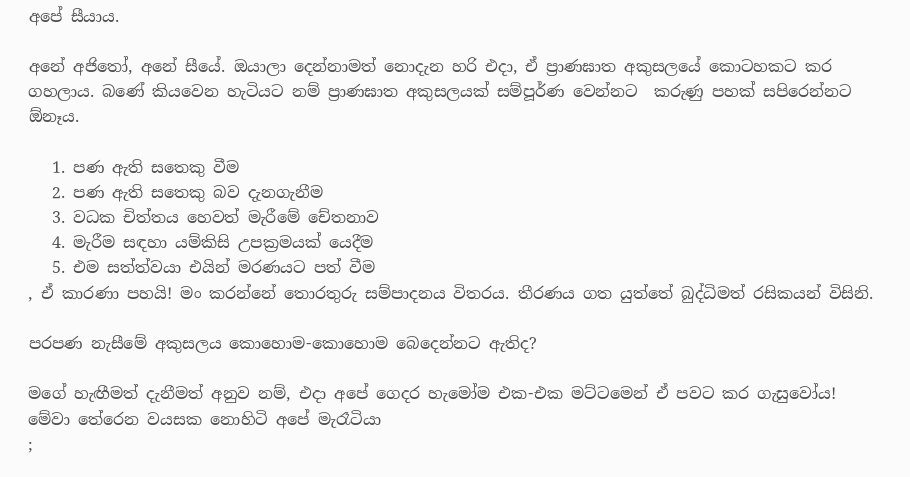අපේ සීයාය.

අනේ අජිතෝ, අනේ සීයේ. ඔයාලා දෙන්නාමත් නොදැන හරි එදා, ඒ ප්‍රාණඝාත අකුසලයේ කොටහකට කර ගහලාය. බණේ කියවෙන හැටියට නම් ප්‍රාණඝාත අකුසලයක් සම්පූර්ණ වෙන්නට  කරුණු පහක් සපිරෙන්නට ඕනෑය.

   1. පණ ඇති සතෙකු වීම
   2. පණ ඇති සතෙකු බව දැනගැනීම
   3. වධක චිත්තය හෙවත් මැරීමේ චේතනාව
   4. මැරීම සඳහා යම්කිසි උපක්‍රමයක් යෙදීම
   5. එම සත්ත්වයා එයින් මරණයට පත් වීම
, ඒ කාරණා පහයි! මං කරන්නේ තොරතුරු සම්පාදනය විතරය. තීරණය ගත යුත්තේ බුද්ධිමත් රසිකයන් විසිනි.

පරපණ නැසීමේ අකුසලය කොහොම-කොහොම බෙදෙන්නට ඇතිද?

මගේ හැඟීමත් දැනීමත් අනුව නම්, එදා අපේ ගෙදර හැමෝම එක-එක මට්ටමෙන් ඒ පවට කර ගැසුවෝය!
මේවා තේරෙන වයසක නොහිටි අපේ මැරෑටියා
;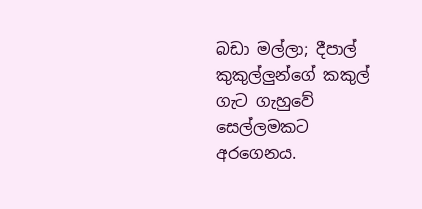බඩා මල්ලා; දීපාල් කුකුල්ලුන්ගේ කකුල් ගැට ගැහුවේ සෙල්ලමකට අරගෙනය.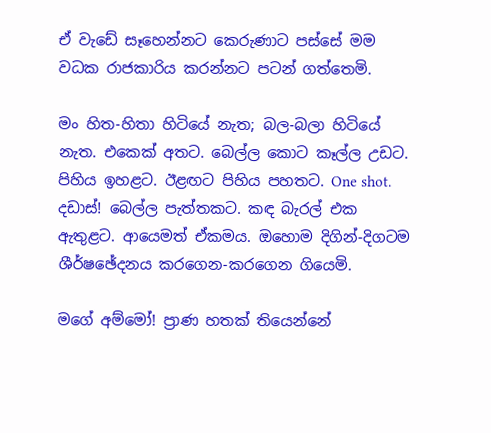ඒ වැඩේ සෑහෙන්නට කෙරුණාට පස්සේ මම වධක රාජකාරිය කරන්නට පටන් ගත්තෙමි.

මං හිත-හිතා හිටියේ නැත; බල-බලා හිටියේ නැත. එකෙක් අතට. බෙල්ල කොට කෑල්ල උඩට. පිහිය ඉහළට. ඊළඟට පිහිය පහතට. One shot. දඩාස්! බෙල්ල පැත්තකට. කඳ බැරල් එක ඇතුළට. ආයෙමත් ඒකමය. ඔහොම දිගින්-දිගටම ශීර්ෂඡේදනය කරගෙන-කරගෙන ගියෙමි.

මගේ අම්මෝ! ප්‍රාණ හතක් තියෙන්නේ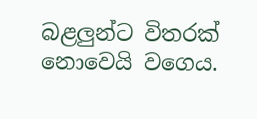බළලුන්ට විතරක් නොවෙයි වගෙය.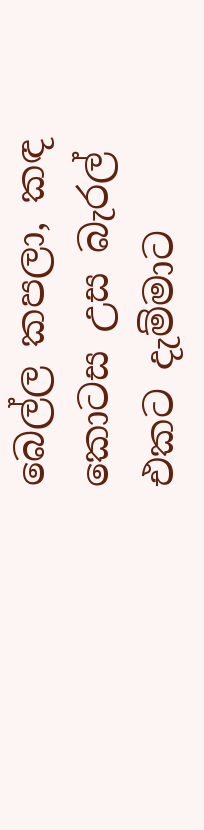බෙල්ල කපලා, කඳ කොටස උස බැරල් එකට දැම්මාට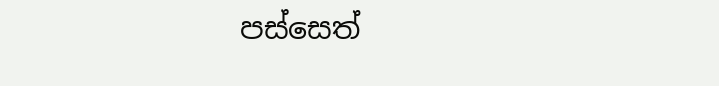පස්සෙත්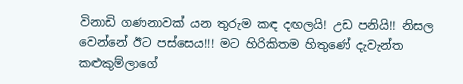විනාඩි ගණනාවක් යන තුරුම කඳ දඟලයි! උඩ පනියි!! නිසල වෙන්නේ ඊට පස්සෙය!!! මට හිරිකිතම හිතුණේ දැවැන්ත කළුකුම්ලාගේ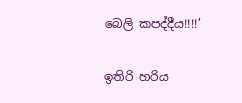බෙලි කපද්දීය!!!!’

ඉතිරි හරිය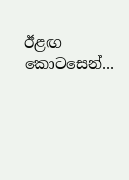ඊළඟ කොටසෙන්...